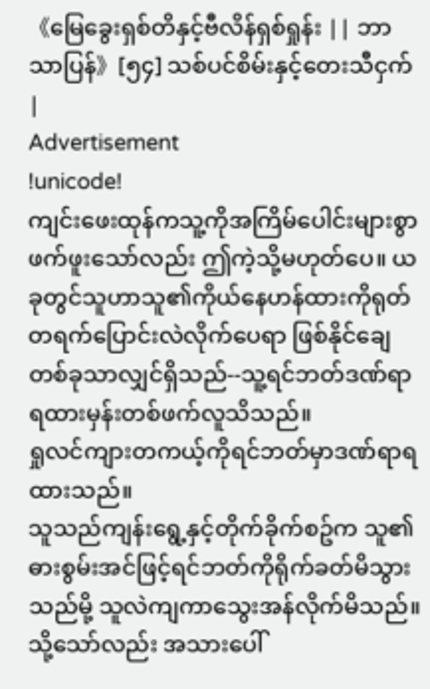《မြေခွေးရှစ်တိနှင့်ဗီလိန်ရှစ်ရှုန်း || ဘာသာပြန်》[၅၄] သစ်ပင်စိမ်းနှင့်တေးသီငှက်|
Advertisement
!unicode!
ကျင်းဖေးထုန်ကသူ့ကိုအကြိမ်ပေါင်းများစွာဖက်ဖူးသော်လည်း ဤကဲ့သို့မဟုတ်ပေ။ ယခုတွင်သူဟာသူ၏ကိုယ်နေဟန်ထားကိုရုတ်တရက်ပြောင်းလဲလိုက်ပေရာ ဖြစ်နိုင်ချေတစ်ခုသာလျှင်ရှိသည်--သူ့ရင်ဘတ်ဒဏ်ရာရထားမှန်းတစ်ဖက်လူသိသည်။
ရှုလင်ကျားတကယ့်ကိုရင်ဘတ်မှာဒဏ်ရာရထားသည်။
သူသည်ကျန်းရွေ့နှင့်တိုက်ခိုက်စဥ်က သူ၏ဓားစွမ်းအင်ဖြင့်ရင်ဘတ်ကိုရိုက်ခတ်မိသွားသည်မို့ သူလဲကျကာသွေးအန်လိုက်မိသည်။ သို့သော်လည်း အသားပေါ်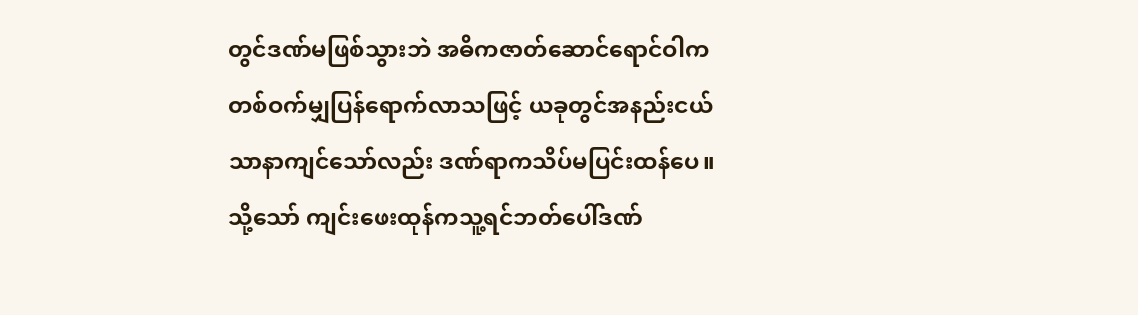တွင်ဒဏ်မဖြစ်သွားဘဲ အဓိကဇာတ်ဆောင်ရောင်ဝါကတစ်ဝက်မျှပြန်ရောက်လာသဖြင့် ယခုတွင်အနည်းငယ်သာနာကျင်သော်လည်း ဒဏ်ရာကသိပ်မပြင်းထန်ပေ။
သို့သော် ကျင်းဖေးထုန်ကသူ့ရင်ဘတ်ပေါ်ဒဏ်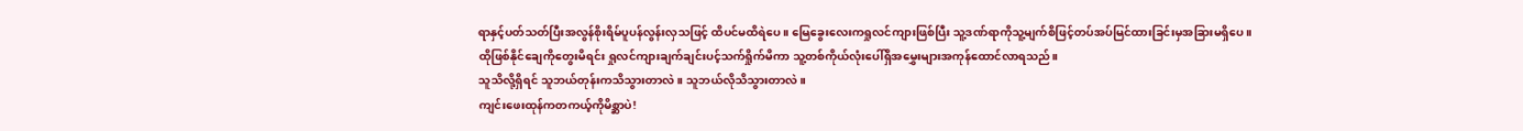ရာနှင့်ပတ်သတ်ပြီးအလွန်စိုးရိမ်ပူပန်လွန်းလှသဖြင့် ထိပင်မထိရဲပေ။ မြေခွေးလေးကရှုလင်ကျားဖြစ်ပြီး သူ့ဒဏ်ရာကိုသူ့မျက်စိဖြင့်တပ်အပ်မြင်ထားခြင်းမှအခြားမရှိပေ။
ထိုဖြစ်နိုင်ချေကိုတွေးမိရင်း ရှုလင်ကျားချက်ချင်းပင့်သက်ရှိုက်မိကာ သူ့တစ်ကိုယ်လုံးပေါ်ရှိအမွှေးများအကုန်ထောင်လာရသည်။
သူသိလို့ရှိရင် သူဘယ်တုန်းကသိသွားတာလဲ။ သူဘယ်လိုသိသွားတာလဲ။
ကျင်းဖေးထုန်ကတကယ့်ကိုမိစ္ဆာပဲ!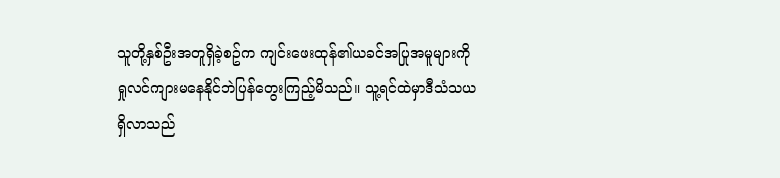သူတို့နှစ်ဦးအတူရှိခဲ့စဥ်က ကျင်းဖေးထုန်၏ယခင်အပြုအမူများကိုရှုလင်ကျားမနေနိုင်ဘဲပြန်တွေးကြည့်မိသည်။ သူ့ရင်ထဲမှာဒီသံသယရှိလာသည်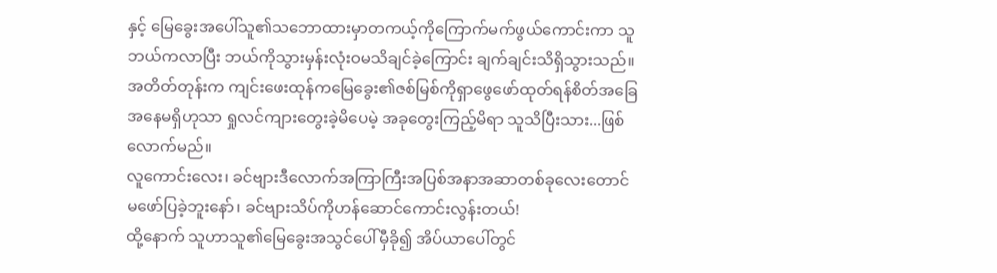နှင့် မြေခွေးအပေါ်သူ၏သဘောထားမှာတကယ့်ကိုကြောက်မက်ဖွယ်ကောင်းကာ သူဘယ်ကလာပြီး ဘယ်ကိုသွားမှန်းလုံးဝမသိချင်ခဲ့ကြောင်း ချက်ချင်းသိရှိသွားသည်။
အတိတ်တုန်းက ကျင်းဖေးထုန်ကမြေခွေး၏ဇစ်မြစ်ကိုရှာဖွေဖော်ထုတ်ရန်စိတ်အခြေအနေမရှိဟုသာ ရှုလင်ကျားတွေးခဲ့မိပေမဲ့ အခုတွေးကြည့်မိရာ သူသိပြီးသား...ဖြစ်လောက်မည်။
လူကောင်းလေး၊ ခင်ဗျားဒီလောက်အကြာကြီးအပြစ်အနာအဆာတစ်ခုလေးတောင်မဖော်ပြခဲ့ဘူးနော်၊ ခင်ဗျားသိပ်ကိုဟန်ဆောင်ကောင်းလွန်းတယ်!
ထို့နောက် သူဟာသူ၏မြေခွေးအသွင်ပေါ်မှီခို၍ အိပ်ယာပေါ်တွင်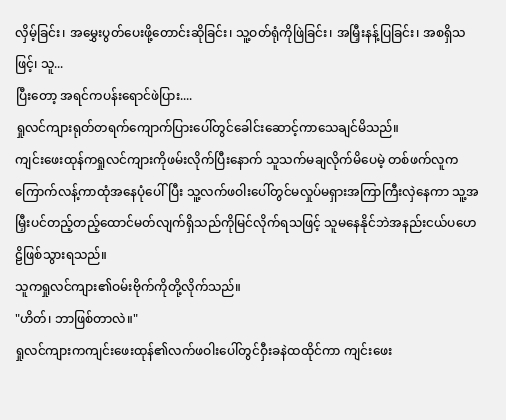လှိမ့်ခြင်း၊ အမွှေးပွတ်ပေးဖို့တောင်းဆိုခြင်း၊ သူ့ဝတ်ရုံကိုဖြဲခြင်း၊ အမြှီးနန့်ပြခြင်း၊ အစရှိသဖြင့်၊ သူ...
ပြီးတော့ အရင်ကပန်းရောင်ဖဲပြား....
ရှုလင်ကျားရုတ်တရက်ကျောက်ပြားပေါ်တွင်ခေါင်းဆောင့်ကာသေချင်မိသည်။
ကျင်းဖေးထုန်ကရှုလင်ကျားကိုဖမ်းလိုက်ပြီးနောက် သူသက်မချလိုက်မိပေမဲ့ တစ်ဖက်လူကကြောက်လန့်ကာထုံအနေပုံပေါ်ပြီး သူ့လက်ဖဝါးပေါ်တွင်မလှုပ်မရှားအကြာကြီးလှဲနေကာ သူ့အမြှီးပင်တည့်တည့်ထောင်မတ်လျက်ရှိသည်ကိုမြင်လိုက်ရသဖြင့် သူမနေနိုင်ဘဲအနည်းငယ်ပဟေဠိဖြစ်သွားရသည်။
သူကရှုလင်ကျား၏ဝမ်းဗိုက်ကိုတို့လိုက်သည်။
"ဟိတ်၊ ဘာဖြစ်တာလဲ။"
ရှုလင်ကျားကကျင်းဖေးထုန်၏လက်ဖဝါးပေါ်တွင်ဝှီးခနဲထထိုင်ကာ ကျင်းဖေး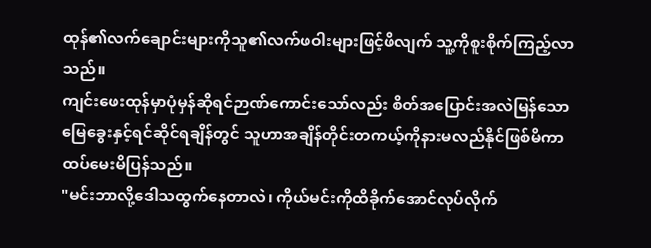ထုန်၏လက်ချောင်းများကိုသူ၏လက်ဖဝါးများဖြင့်ဖိလျက် သူ့ကိုစူးစိုက်ကြည့်လာသည်။
ကျင်းဖေးထုန်မှာပုံမှန်ဆိုရင်ဉာဏ်ကောင်းသော်လည်း စိတ်အပြောင်းအလဲမြန်သောမြေခွေးနှင့်ရင်ဆိုင်ရချိန်တွင် သူဟာအချိန်တိုင်းတကယ့်ကိုနားမလည်နိုင်ဖြစ်မိကာ ထပ်မေးမိပြန်သည်။
"မင်းဘာလို့ဒေါသထွက်နေတာလဲ၊ ကိုယ်မင်းကိုထိခိုက်အောင်လုပ်လိုက်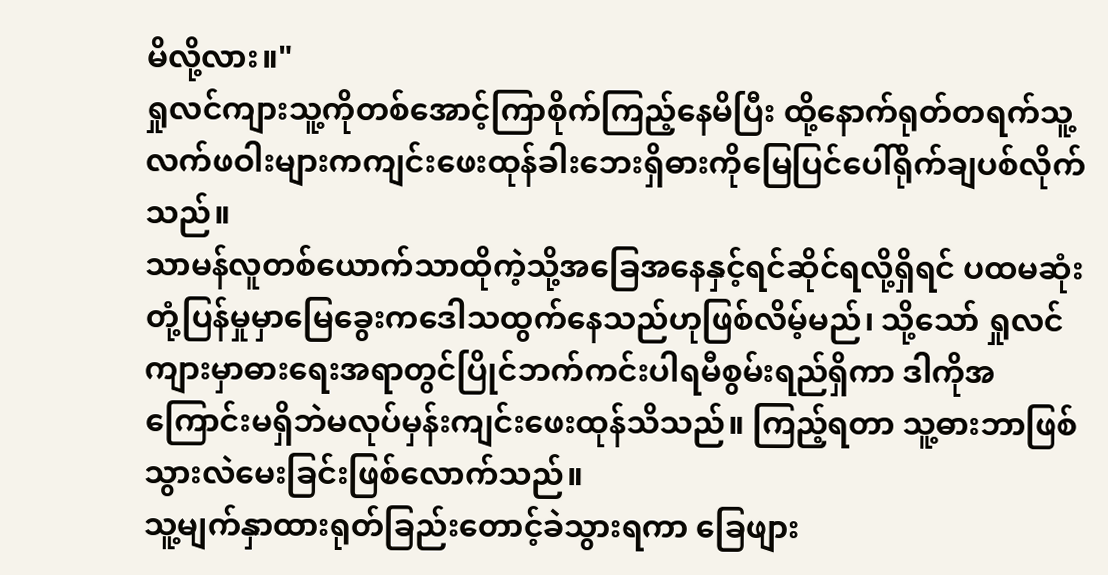မိလို့လား။"
ရှုလင်ကျားသူ့ကိုတစ်အောင့်ကြာစိုက်ကြည့်နေမိပြီး ထို့နောက်ရုတ်တရက်သူ့လက်ဖဝါးများကကျင်းဖေးထုန်ခါးဘေးရှိဓားကိုမြေပြင်ပေါ်ရိုက်ချပစ်လိုက်သည်။
သာမန်လူတစ်ယောက်သာထိုကဲ့သို့အခြေအနေနှင့်ရင်ဆိုင်ရလို့ရှိရင် ပထမဆုံးတုံ့ပြန်မှုမှာမြေခွေးကဒေါသထွက်နေသည်ဟုဖြစ်လိမ့်မည်၊ သို့သော် ရှုလင်ကျားမှာဓားရေးအရာတွင်ပြိုင်ဘက်ကင်းပါရမီစွမ်းရည်ရှိကာ ဒါကိုအကြောင်းမရှိဘဲမလုပ်မှန်းကျင်းဖေးထုန်သိသည်။ ကြည့်ရတာ သူ့ဓားဘာဖြစ်သွားလဲမေးခြင်းဖြစ်လောက်သည်။
သူ့မျက်နှာထားရုတ်ခြည်းတောင့်ခဲသွားရကာ ခြေဖျား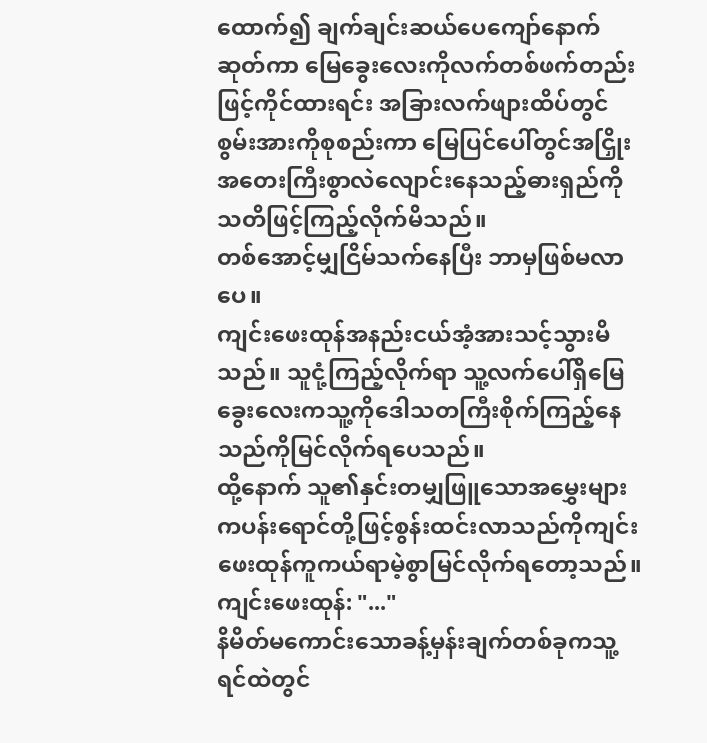ထောက်၍ ချက်ချင်းဆယ်ပေကျော်နောက်ဆုတ်ကာ မြေခွေးလေးကိုလက်တစ်ဖက်တည်းဖြင့်ကိုင်ထားရင်း အခြားလက်ဖျားထိပ်တွင်စွမ်းအားကိုစုစည်းကာ မြေပြင်ပေါ်တွင်အငြှိုးအတေးကြီးစွာလဲလျောင်းနေသည့်ဓားရှည်ကိုသတိဖြင့်ကြည့်လိုက်မိသည်။
တစ်အောင့်မျှငြိမ်သက်နေပြီး ဘာမှဖြစ်မလာပေ။
ကျင်းဖေးထုန်အနည်းငယ်အံ့အားသင့်သွားမိသည်။ သူငုံ့ကြည့်လိုက်ရာ သူ့လက်ပေါ်ရှိမြေခွေးလေးကသူ့ကိုဒေါသတကြီးစိုက်ကြည့်နေသည်ကိုမြင်လိုက်ရပေသည်။
ထို့နောက် သူ၏နှင်းတမျှဖြူသောအမွှေးများကပန်းရောင်တို့ဖြင့်စွန်းထင်းလာသည်ကိုကျင်းဖေးထုန်ကူကယ်ရာမဲ့စွာမြင်လိုက်ရတော့သည်။
ကျင်းဖေးထုန်: "..."
နိမိတ်မကောင်းသောခန့်မှန်းချက်တစ်ခုကသူ့ရင်ထဲတွင်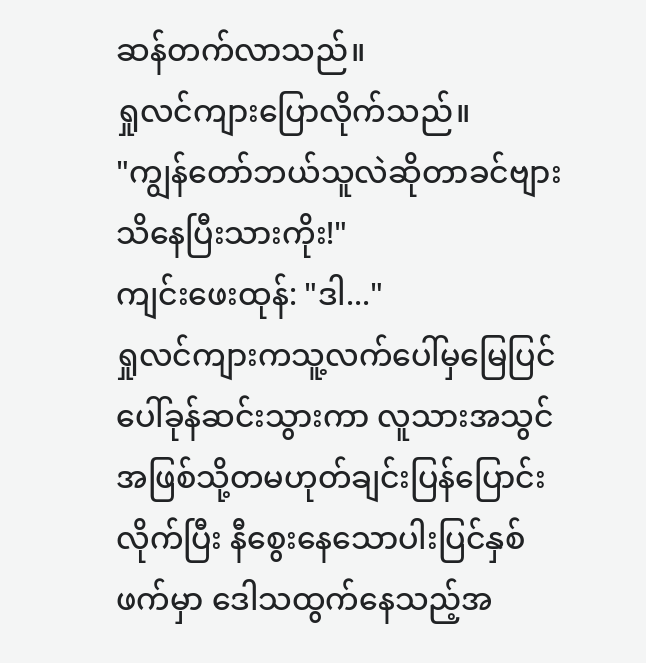ဆန်တက်လာသည်။
ရှုလင်ကျားပြောလိုက်သည်။
"ကျွန်တော်ဘယ်သူလဲဆိုတာခင်ဗျားသိနေပြီးသားကိုး!"
ကျင်းဖေးထုန်: "ဒါ..."
ရှုလင်ကျားကသူ့လက်ပေါ်မှမြေပြင်ပေါ်ခုန်ဆင်းသွားကာ လူသားအသွင်အဖြစ်သို့တမဟုတ်ချင်းပြန်ပြောင်းလိုက်ပြီး နီစွေးနေသောပါးပြင်နှစ်ဖက်မှာ ဒေါသထွက်နေသည့်အ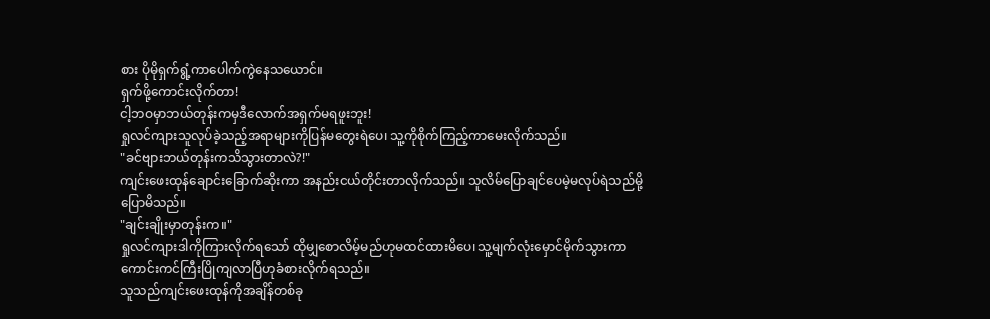စား ပိုမိုရှက်ရွံ့ကာပေါက်ကွဲနေသယောင်။
ရှက်ဖို့ကောင်းလိုက်တာ!
ငါ့ဘဝမှာဘယ်တုန်းကမှဒီလောက်အရှက်မရဖူးဘူး!
ရှုလင်ကျားသူလုပ်ခဲ့သည့်အရာများကိုပြန်မတွေးရဲပေ၊ သူ့ကိုစိုက်ကြည့်ကာမေးလိုက်သည်။
"ခင်ဗျားဘယ်တုန်းကသိသွားတာလဲ?!"
ကျင်းဖေးထုန်ချောင်းခြောက်ဆိုးကာ အနည်းငယ်တိုင်းတာလိုက်သည်။ သူလိမ်ပြောချင်ပေမဲ့မလုပ်ရဲသည်မို့ပြောမိသည်။
"ချင်းချိုးမှာတုန်းက။"
ရှုလင်ကျားဒါကိုကြားလိုက်ရသော် ထိုမျှစောလိမ့်မည်ဟုမထင်ထားမိပေ၊ သူ့မျက်လုံးမှောင်မိုက်သွားကာ ကောင်းကင်ကြီးပြိုကျလာပြီဟုခံစားလိုက်ရသည်။
သူသည်ကျင်းဖေးထုန်ကိုအချိန်တစ်ခု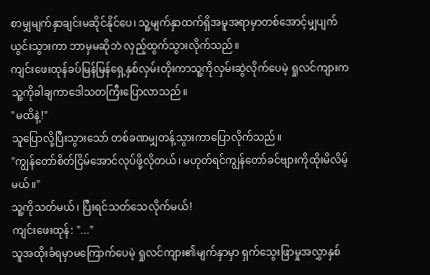စာမျှမျက်နှာချင်းမဆိုင်နိုင်ပေ၊ သူ့မျက်နှာထက်ရှိအမူအရာမှာတစ်အောင့်မျှပျက်ယွင်းသွားကာ ဘာမှမဆိုဘဲ လှည့်ထွက်သွားလိုက်သည်။
ကျင်းဖေးထုန်ခပ်မြန်မြန်ရှေ့နှစ်လှမ်းတိုးကာသူ့ကိုလှမ်းဆွဲလိုက်ပေမဲ့ ရှုလင်ကျားကသူ့ကိုခါချကာဒေါသတကြီးပြောလာသည်။
"မထိနဲ့!"
သူပြောလို့ပြီးသွားသော် တစ်ခဏမျှတန့်သွားကာပြောလိုက်သည်။
"ကျွန်တော်စိတ်ငြိမ်အောင်လုပ်ဖို့လိုတယ်၊ မဟုတ်ရင်ကျွန်တော်ခင်ဗျားကိုထိုးမိလိမ့်မယ်။"
သူ့ကိုသတ်မယ်၊ ပြီးရင်သတ်သေလိုက်မယ်!
ကျင်းဖေးထုန်: "..."
သူအထိုးခံရမှာမကြောက်ပေမဲ့ ရှုလင်ကျား၏မျက်နှာမှာ ရှက်သွေးဖြာမှုအလွှာနှစ်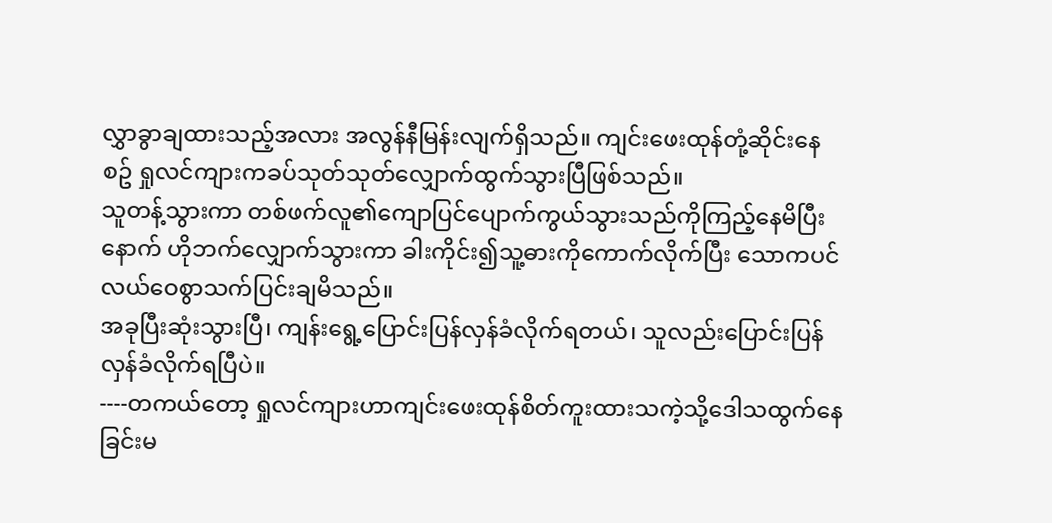လွှာခွာချထားသည့်အလား အလွန်နီမြန်းလျက်ရှိသည်။ ကျင်းဖေးထုန်တုံ့ဆိုင်းနေစဥ် ရှုလင်ကျားကခပ်သုတ်သုတ်လျှောက်ထွက်သွားပြီဖြစ်သည်။
သူတန့်သွားကာ တစ်ဖက်လူ၏ကျောပြင်ပျောက်ကွယ်သွားသည်ကိုကြည့်နေမိပြီးနောက် ဟိုဘက်လျှောက်သွားကာ ခါးကိုင်း၍သူ့ဓားကိုကောက်လိုက်ပြီး သောကပင်လယ်ဝေစွာသက်ပြင်းချမိသည်။
အခုပြီးဆုံးသွားပြီ၊ ကျန်းရွေ့ပြောင်းပြန်လှန်ခံလိုက်ရတယ်၊ သူလည်းပြောင်းပြန်လှန်ခံလိုက်ရပြီပဲ။
----တကယ်တော့ ရှုလင်ကျားဟာကျင်းဖေးထုန်စိတ်ကူးထားသကဲ့သို့ဒေါသထွက်နေခြင်းမ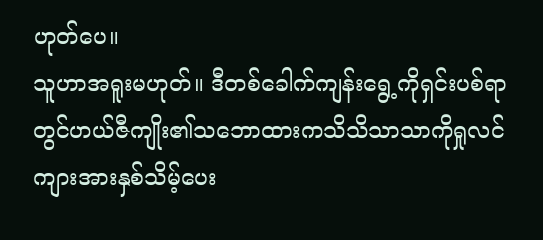ဟုတ်ပေ။
သူဟာအရူးမဟုတ်။ ဒီတစ်ခေါက်ကျန်းရွေ့ကိုရှင်းပစ်ရာတွင်ဟယ်ဇီကျိုး၏သဘောထားကသိသိသာသာကိုရှုလင်ကျားအားနှစ်သိမ့်ပေး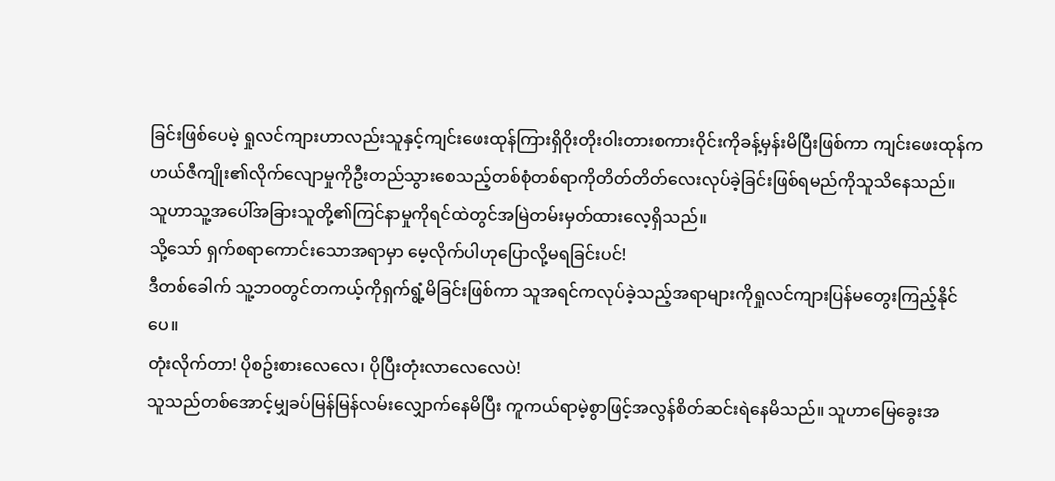ခြင်းဖြစ်ပေမဲ့ ရှုလင်ကျားဟာလည်းသူနှင့်ကျင်းဖေးထုန်ကြားရှိဝိုးတိုးဝါးတားစကားဝိုင်းကိုခန့်မှန်းမိပြီးဖြစ်ကာ ကျင်းဖေးထုန်ကဟယ်ဇီကျိုး၏လိုက်လျောမှုကိုဦးတည်သွားစေသည့်တစ်စုံတစ်ရာကိုတိတ်တိတ်လေးလုပ်ခဲ့ခြင်းဖြစ်ရမည်ကိုသူသိနေသည်။
သူဟာသူ့အပေါ်အခြားသူတို့၏ကြင်နာမှုကိုရင်ထဲတွင်အမြဲတမ်းမှတ်ထားလေ့ရှိသည်။
သို့သော် ရှက်စရာကောင်းသောအရာမှာ မေ့လိုက်ပါဟုပြောလို့မရခြင်းပင်!
ဒီတစ်ခေါက် သူ့ဘဝတွင်တကယ့်ကိုရှက်ရွံ့မိခြင်းဖြစ်ကာ သူအရင်ကလုပ်ခဲ့သည့်အရာများကိုရှုလင်ကျားပြန်မတွေးကြည့်နိုင်ပေ။
တုံးလိုက်တာ! ပိုစဥ်းစားလေလေ၊ ပိုပြီးတုံးလာလေလေပဲ!
သူသည်တစ်အောင့်မျှခပ်မြန်မြန်လမ်းလျှောက်နေမိပြီး ကူကယ်ရာမဲ့စွာဖြင့်အလွန်စိတ်ဆင်းရဲနေမိသည်။ သူဟာမြေခွေးအ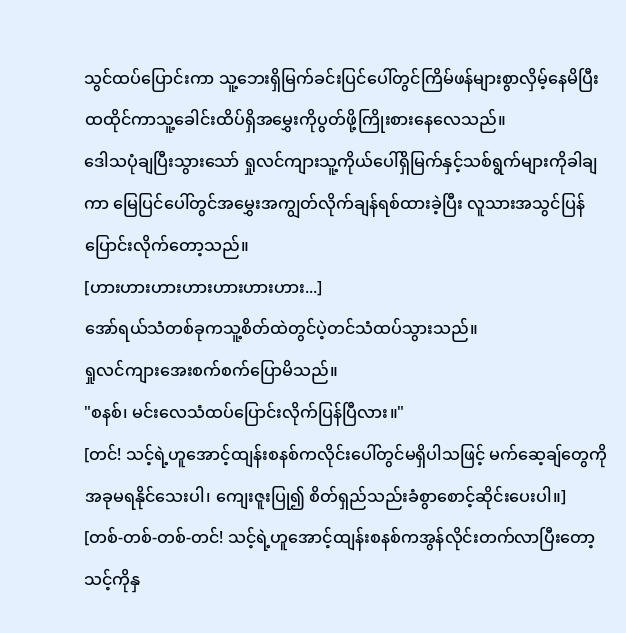သွင်ထပ်ပြောင်းကာ သူ့ဘေးရှိမြက်ခင်းပြင်ပေါ်တွင်ကြိမ်ဖန်များစွာလှိမ့်နေမိပြီး ထထိုင်ကာသူ့ခေါင်းထိပ်ရှိအမွှေးကိုပွတ်ဖို့ကြိုးစားနေလေသည်။
ဒေါသပုံချပြီးသွားသော် ရှုလင်ကျားသူ့ကိုယ်ပေါ်ရှိမြက်နှင့်သစ်ရွက်များကိုခါချကာ မြေပြင်ပေါ်တွင်အမွှေးအကျွတ်လိုက်ချန်ရစ်ထားခဲ့ပြီး လူသားအသွင်ပြန်ပြောင်းလိုက်တော့သည်။
[ဟားဟားဟားဟားဟားဟားဟား...]
အော်ရယ်သံတစ်ခုကသူ့စိတ်ထဲတွင်ပဲ့တင်သံထပ်သွားသည်။
ရှုလင်ကျားအေးစက်စက်ပြောမိသည်။
"စနစ်၊ မင်းလေသံထပ်ပြောင်းလိုက်ပြန်ပြီလား။"
[တင်! သင့်ရဲ့ဟူအောင့်ထျန်းစနစ်ကလိုင်းပေါ်တွင်မရှိပါသဖြင့် မက်ဆေ့ချ်တွေကိုအခုမရနိုင်သေးပါ၊ ကျေးဇူးပြု၍ စိတ်ရှည်သည်းခံစွာစောင့်ဆိုင်းပေးပါ။]
[တစ်-တစ်-တစ်-တင်! သင့်ရဲ့ဟူအောင့်ထျန်းစနစ်ကအွန်လိုင်းတက်လာပြီးတော့ သင့်ကိုနှ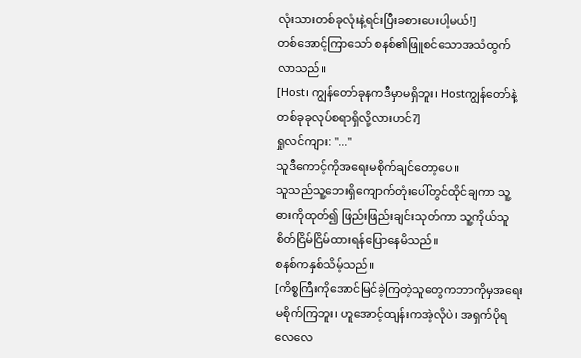လုံးသားတစ်ခုလုံးနဲ့ရင်းပြီးခစားပေးပါ့မယ်!]
တစ်အောင့်ကြာသော် စနစ်၏ဖြူစင်သောအသံထွက်လာသည်။
[Host၊ ကျွန်တော်ခုနကဒီမှာမရှိဘူး၊ Hostကျွန်တော်နဲ့တစ်ခုခုလုပ်စရာရှိလို့လားဟင်?]
ရှုလင်ကျား: "..."
သူဒီကောင့်ကိုအရေးမစိုက်ချင်တော့ပေ။
သူသည်သူ့ဘေးရှိကျောက်တုံးပေါ်တွင်ထိုင်ချကာ သူ့ဓားကိုထုတ်၍ ဖြည်းဖြည်းချင်းသုတ်ကာ သူ့ကိုယ်သူစိတ်ငြိမ်ငြိမ်ထားရန်ပြောနေမိသည်။
စနစ်ကနှစ်သိမ့်သည်။
[ကိစ္စကြီးကိုအောင်မြင်ခဲ့ကြတဲ့သူတွေကဘာကိုမှအရေးမစိုက်ကြဘူး၊ ဟူအောင့်ထျန်းကအဲ့လိုပဲ၊ အရှက်ပိုရလေလေ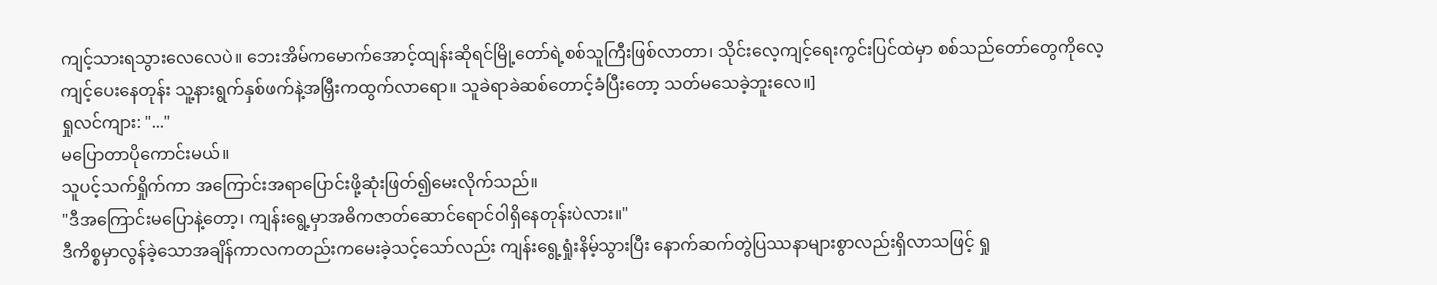ကျင့်သားရသွားလေလေပဲ။ ဘေးအိမ်ကမောက်အောင့်ထျန်းဆိုရင်မြို့တော်ရဲ့စစ်သူကြီးဖြစ်လာတာ၊ သိုင်းလေ့ကျင့်ရေးကွင်းပြင်ထဲမှာ စစ်သည်တော်တွေကိုလေ့ကျင့်ပေးနေတုန်း သူ့နားရွက်နှစ်ဖက်နဲ့အမြှီးကထွက်လာရော။ သူခဲရာခဲဆစ်တောင့်ခံပြီးတော့ သတ်မသေခဲ့ဘူးလေ။]
ရှုလင်ကျား: "..."
မပြောတာပိုကောင်းမယ်။
သူပင့်သက်ရှိုက်ကာ အကြောင်းအရာပြောင်းဖို့ဆုံးဖြတ်၍မေးလိုက်သည်။
"ဒီအကြောင်းမပြောနဲ့တော့၊ ကျန်းရွေ့မှာအဓိကဇာတ်ဆောင်ရောင်ဝါရှိနေတုန်းပဲလား။"
ဒီကိစ္စမှာလွန်ခဲ့သောအချိန်ကာလကတည်းကမေးခဲ့သင့်သော်လည်း ကျန်းရွေ့ရှုံးနိမ့်သွားပြီး နောက်ဆက်တွဲပြဿနာများစွာလည်းရှိလာသဖြင့် ရှု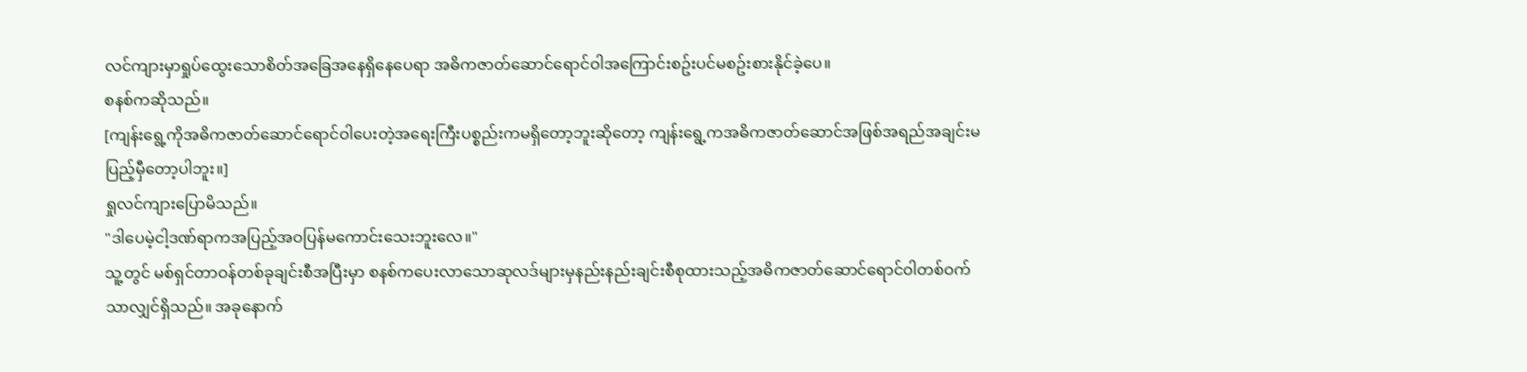လင်ကျားမှာရှုပ်ထွေးသောစိတ်အခြေအနေရှိနေပေရာ အဓိကဇာတ်ဆောင်ရောင်ဝါအကြောင်းစဥ်းပင်မစဥ်းစားနိုင်ခဲ့ပေ။
စနစ်ကဆိုသည်။
[ကျန်းရွေ့ကိုအဓိကဇာတ်ဆောင်ရောင်ဝါပေးတဲ့အရေးကြီးပစ္စည်းကမရှိတော့ဘူးဆိုတော့ ကျန်းရွေ့ကအဓိကဇာတ်ဆောင်အဖြစ်အရည်အချင်းမပြည့်မှီတော့ပါဘူး။]
ရှုလင်ကျားပြောမိသည်။
"ဒါပေမဲ့ငါ့ဒဏ်ရာကအပြည့်အဝပြန်မကောင်းသေးဘူးလေ။"
သူ့တွင် မစ်ရှင်တာဝန်တစ်ခုချင်းစီအပြီးမှာ စနစ်ကပေးလာသောဆုလဒ်များမှနည်းနည်းချင်းစီစုထားသည့်အဓိကဇာတ်ဆောင်ရောင်ဝါတစ်ဝက်သာလျှင်ရှိသည်။ အခုနောက်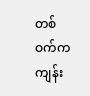တစ်ဝက်ကကျန်း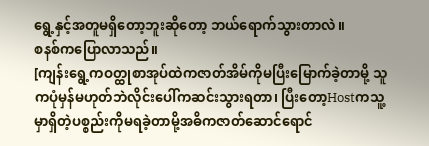ရွေ့နှင့်အတူမရှိတော့ဘူးဆိုတော့ ဘယ်ရောက်သွားတာလဲ။
စနစ်ကပြောလာသည်။
[ကျန်းရွေ့ကဝတ္ထုစာအုပ်ထဲကဇာတ်အိမ်ကိုမပြီးမြောက်ခဲ့တာမို့ သူကပုံမှန်မဟုတ်ဘဲလိုင်းပေါ်ကဆင်းသွားရတာ၊ ပြီးတော့Hostကသူ့မှာရှိတဲ့ပစ္စည်းကိုမရခဲ့တာမို့အဓိကဇာတ်ဆောင်ရောင်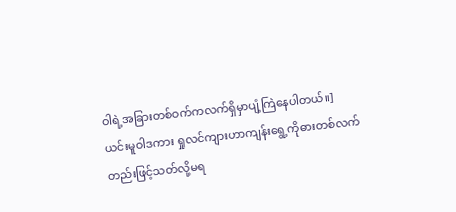ဝါရဲ့အခြားတစ်ဝက်ကလက်ရှိမှာပျံ့ကြဲနေပါတယ်။]
ယင်းမူဝါဒကား ရှုလင်ကျားဟာကျန်းရွေ့ကိုဓားတစ်လက်တည်းဖြင့်သတ်လို့မရ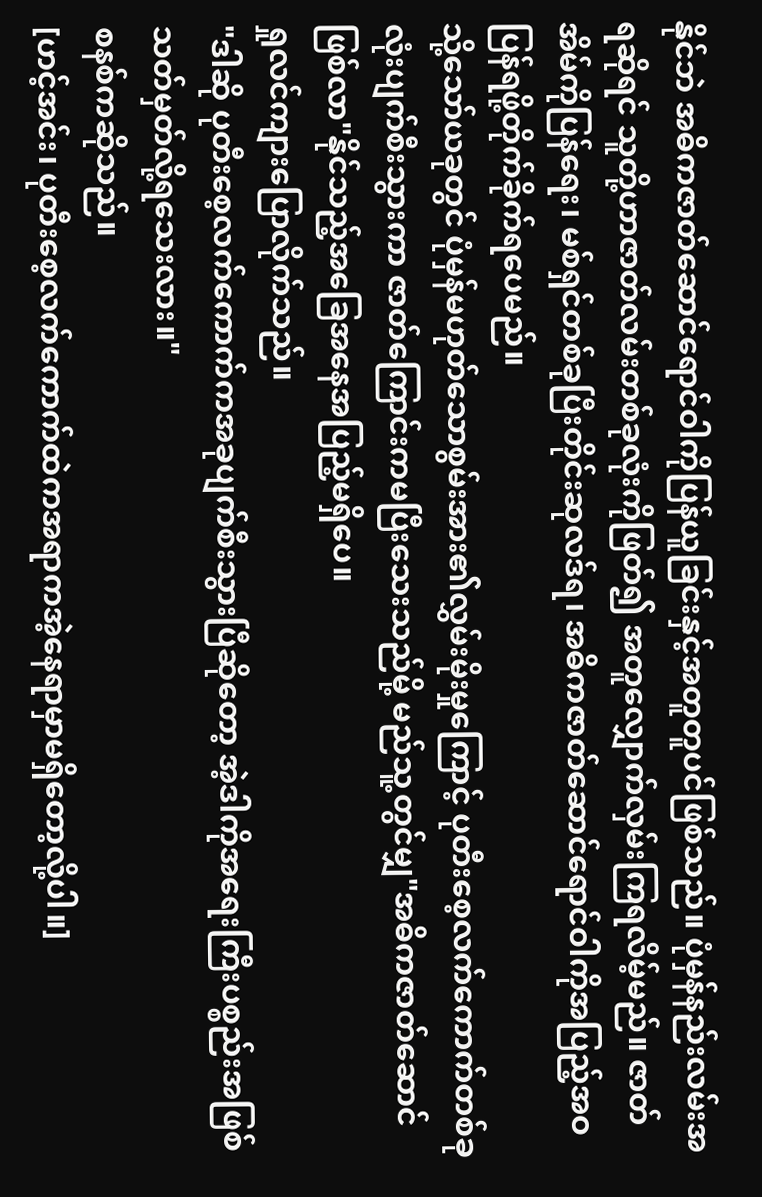နိုင်ဘဲ အဓိကဇာတ်ဆောင်ရောင်ဝါကိုပြန်ယူခြင်းနှင့်အတူတူပင်ဖြစ်သည်။ ပုံမှန်နည်းလမ်းအရဆိုရင် သူတို့ဟာဇာတ်လမ်းတစ်ခုလုံးကိုဖြတ်၍ အတူလျှောက်လှမ်းကြရလိမ့်မည်။ ဇာတ်အိမ်ကိုပြန်ရေး၊ မစ်ရှင်တစ်ခုပြီးတိုင်းဆုလဒ်ရ၊ အဓိကဇာတ်ဆောင်ရောင်ဝါကိုအပြည့်အဝပြန်ရဖို့တိုက်ခိုက်ရပေမည်။
သို့သော်ယခုတွင် ပုံမှန်မဟုတ်သောစွမ်းအား၏လွှမ်းမိုးမှုကြောင့် ပုတီးစေ့လက်ကောက်တစ်ခုလုံးပျက်စီးသွားကာ ဇာတ်ကြောင်းကမပြီးသေးသည်မို့ မည်သူ့တွင်မျှ"အဓိကဇာတ်ဆောင်ဖြစ်လာ"နိုင်သည့်အခြေအနေအပြည့်မရှိပေ။
ရှုလင်ကျားပြောလိုက်သည်။
"ဒါဆို ပုတီးစေ့လက်ကောက်ကအခုပျက်စီးသွားပြီဆိုတော့ အဲ့ဒါကိုအရေးကြီးပစ္စည်းအဖြစ်သတ်မှတ်လို့ရသေးလား။"
စနစ်ကဆိုသည်။
[ဟင့်အင်း၊ ပုတီးစေ့လက်ကောက်ထဲကအရာကအဲ့နေရာမှာမရှိတော့လို့ပါ။]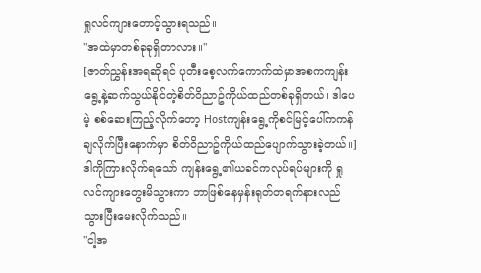ရှုလင်ကျားတောင့်သွားရသည်။
"အထဲမှာတစ်ခုခုရှိတာလား။"
[ဇာတ်ညွှန်းအရဆိုရင် ပုတီးစေ့လက်ကောက်ထဲမှာအစကကျန်းရွေ့နဲ့ဆက်သွယ်နိုင်တဲ့စိတ်ဝိညာဥ်ကိုယ်ထည်တစ်ခုရှိတယ်၊ ဒါပေမဲ့ စစ်ဆေးကြည့်လိုက်တော့ Hostကျန်းရွေ့ကိုစင်မြင့်ပေါ်ကကန်ချလိုက်ပြီးနောက်မှာ စိတ်ဝိညာဥ်ကိုယ်ထည်ပျောက်သွားခဲ့တယ်။]
ဒါကိုကြားလိုက်ရသော် ကျန်းရွေ့၏ယခင်ကလုပ်ရပ်များကို ရှုလင်ကျားတွေးမိသွားကာ ဘာဖြစ်နေမှန်းရုတ်တရက်နားလည်သွားပြီးမေးလိုက်သည်။
"ငါ့အ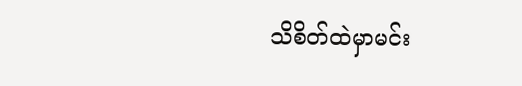သိစိတ်ထဲမှာမင်း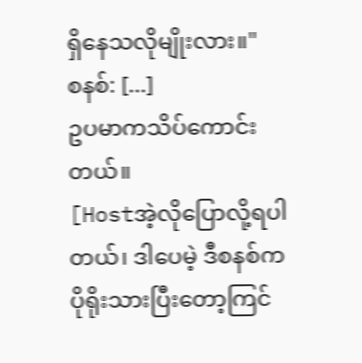ရှိနေသလိုမျိုးလား။"
စနစ်: [...]
ဥပမာကသိပ်ကောင်းတယ်။
[Hostအဲ့လိုပြောလို့ရပါတယ်၊ ဒါပေမဲ့ ဒီစနစ်ကပိုရိုးသားပြီးတော့ကြင်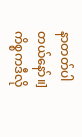နာတတ်ပါတယ်နော်။]
ကိစ္စကဒီလို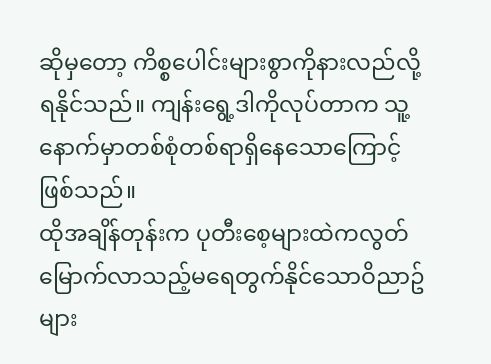ဆိုမှတော့ ကိစ္စပေါင်းများစွာကိုနားလည်လို့ရနိုင်သည်။ ကျန်းရွေ့ဒါကိုလုပ်တာက သူ့နောက်မှာတစ်စုံတစ်ရာရှိနေသောကြောင့်ဖြစ်သည်။
ထိုအချိန်တုန်းက ပုတီးစေ့များထဲကလွတ်မြောက်လာသည့်မရေတွက်နိုင်သောဝိညာဥ်များ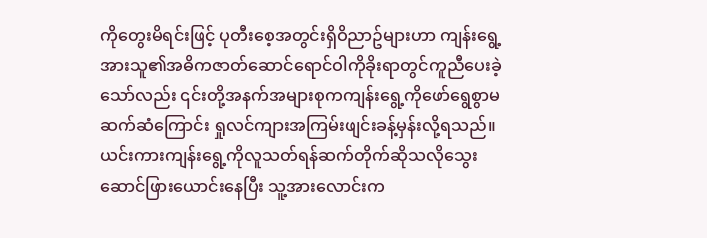ကိုတွေးမိရင်းဖြင့် ပုတီးစေ့အတွင်းရှိဝိညာဥ်များဟာ ကျန်းရွေ့အားသူ၏အဓိကဇာတ်ဆောင်ရောင်ဝါကိုခိုးရာတွင်ကူညီပေးခဲ့သော်လည်း ၎င်းတို့အနက်အများစုကကျန်းရွေ့ကိုဖော်ရွေစွာမဆက်ဆံကြောင်း ရှုလင်ကျားအကြမ်းဖျင်းခန့်မှန်းလို့ရသည်။
ယင်းကားကျန်းရွေ့ကိုလူသတ်ရန်ဆက်တိုက်ဆိုသလိုသွေးဆောင်ဖြားယောင်းနေပြီး သူ့အားလောင်းက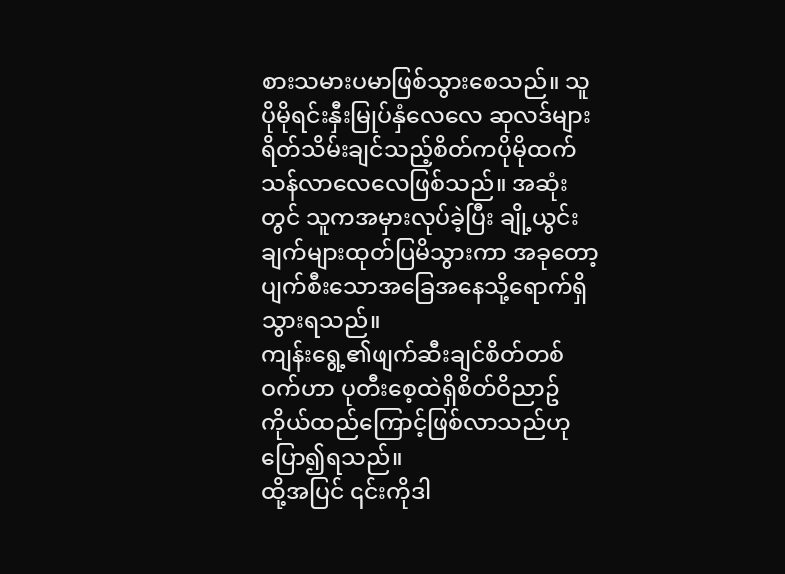စားသမားပမာဖြစ်သွားစေသည်။ သူပိုမိုရင်းနှီးမြုပ်နှံလေလေ ဆုလဒ်များရိတ်သိမ်းချင်သည့်စိတ်ကပိုမိုထက်သန်လာလေလေဖြစ်သည်။ အဆုံးတွင် သူကအမှားလုပ်ခဲ့ပြီး ချို့ယွင်းချက်များထုတ်ပြမိသွားကာ အခုတော့ပျက်စီးသောအခြေအနေသို့ရောက်ရှိသွားရသည်။
ကျန်းရွေ့၏ဖျက်ဆီးချင်စိတ်တစ်ဝက်ဟာ ပုတီးစေ့ထဲရှိစိတ်ဝိညာဥ်ကိုယ်ထည်ကြောင့်ဖြစ်လာသည်ဟုပြော၍ရသည်။
ထို့အပြင် ၎င်းကိုဒါ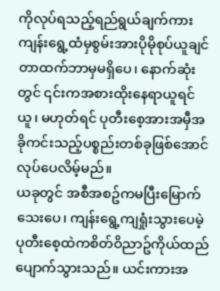ကိုလုပ်ရသည့်ရည်ရွယ်ချက်ကား ကျန်းရွေ့ထံမှစွမ်းအားပိုမိုစုပ်ယူချင်တာထက်ဘာမှမရှိပေ၊ နောက်ဆုံးတွင် ၎င်းကအစားထိုးနေရာယူရင်ယူ၊ မဟုတ်ရင် ပုတီးစေ့အားအမှီအခိုကင်းသည့်ပစ္စည်းတစ်ခုဖြစ်အောင်လုပ်ပေလိမ့်မည်။
ယခုတွင် အစီအစဥ်ကမပြီးမြောက်သေးပေ၊ ကျန်းရွေ့ကျရှုံးသွားပေမဲ့ ပုတီးစေ့ထဲကစိတ်ဝိညာဥ်ကိုယ်ထည်ပျောက်သွားသည်။ ယင်းကားအ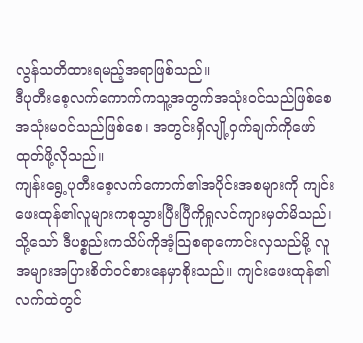လွန်သတိထားရမည့်အရာဖြစ်သည်။
ဒီပုတီးစေ့လက်ကောက်ကသူ့အတွက်အသုံးဝင်သည်ဖြစ်စေ အသုံးမဝင်သည်ဖြစ်စေ၊ အတွင်းရှိလျို့ဝှက်ချက်ကိုဖော်ထုတ်ဖို့လိုသည်။
ကျန်းရွေ့ပုတီးစေ့လက်ကောက်၏အပိုင်းအစများကို ကျင်းဖေးထုန်၏လူများကစုသွားပြီးပြီကိုရှုလင်ကျားမှတ်မိသည်၊ သို့သော် ဒီပစ္စည်းကသိပ်ကိုအံ့သြစရာကောင်းလှသည်မို့ လူအများအပြားစိတ်ဝင်စားနေမှာစိုးသည်။ ကျင်းဖေးထုန်၏လက်ထဲတွင်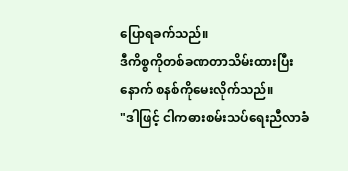ပြောရခက်သည်။
ဒီကိစ္စကိုတစ်ခဏတာသိမ်းထားပြီးနောက် စနစ်ကိုမေးလိုက်သည်။
"ဒါဖြင့် ငါကဓားစမ်းသပ်ရေးညီလာခံ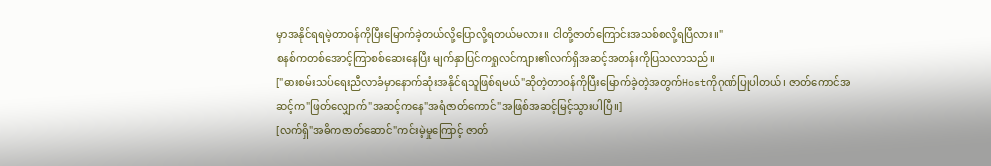မှာအနိုင်ရရမဲ့တာဝန်ကိုပြီးမြောက်ခဲ့တယ်လို့ပြောလို့ရတယ်မလား။ ငါတို့ဇာတ်ကြောင်းအသစ်စလို့ရပြီလား။"
စနစ်ကတစ်အောင့်ကြာစစ်ဆေးနေပြီး မျက်နှာပြင်ကရှုလင်ကျား၏လက်ရှိအဆင့်အတန်းကိုပြသလာသည်။
["ဓားစမ်းသပ်ရေးညီလာခံမှာနောက်ဆုံးအနိုင်ရသူဖြစ်ရမယ်"ဆိုတဲ့တာဝန်ကိုပြီးမြောက်ခဲ့တဲ့အတွက်Hostကိုဂုဏ်ပြုပါတယ်၊ ဇာတ်ကောင်အဆင့်က"ဖြတ်လျှောက်"အဆင့်ကနေ"အရံဇာတ်ကောင်"အဖြစ်အဆင့်မြင့်သွားပါပြီ။]
[လက်ရှိ"အဓိကဇာတ်ဆောင်"ကင်းမဲ့မှုကြောင့် ဇာတ်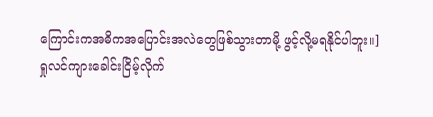ကြောင်းကအဓိကအပြောင်းအလဲတွေဖြစ်သွားတာမို့ ဖွင့်လို့မရနိုင်ပါဘူး။]
ရှုလင်ကျားခေါင်းငြိမ့်လိုက်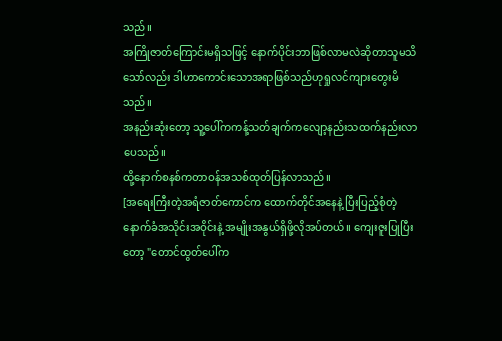သည်။
အကြိုဇာတ်ကြောင်းမရှိသဖြင့် နောက်ပိုင်းဘာဖြစ်လာမလဲဆိုတာသူမသိသော်လည်း ဒါဟာကောင်းသောအရာဖြစ်သည်ဟုရှုလင်ကျားတွေးမိသည်။
အနည်းဆုံးတော့ သူ့ပေါ်ကကန့်သတ်ချက်ကလျော့နည်းသထက်နည်းလာပေသည်။
ထို့နောက်စနစ်ကတာဝန်အသစ်ထုတ်ပြန်လာသည်။
[အရေးကြီးတဲ့အရံဇာတ်ကောင်က ထောက်တိုင်အနေနဲ့ ပြီးပြည့်စုံတဲ့နောက်ခံအသိုင်းအဝိုင်းနဲ့ အမျိုးအနွယ်ရှိဖို့လိုအပ်တယ်။ ကျေးဇူးပြုပြီးတော့ "တောင်ထွတ်ပေါ်က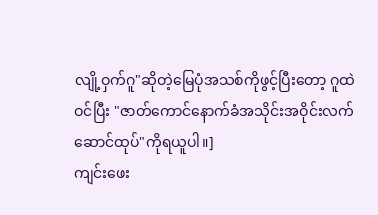လျို့ဝှက်ဂူ"ဆိုတဲ့မြေပုံအသစ်ကိုဖွင့်ပြီးတော့ ဂူထဲဝင်ပြီး "ဇာတ်ကောင်နောက်ခံအသိုင်းအဝိုင်းလက်ဆောင်ထုပ်"ကိုရယူပါ။]
ကျင်းဖေး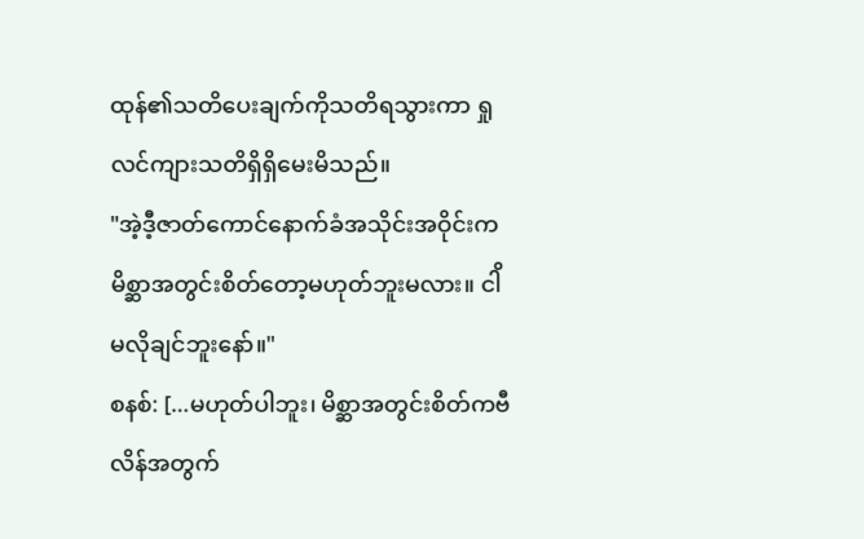ထုန်၏သတိပေးချက်ကိုသတိရသွားကာ ရှုလင်ကျားသတိရှိရှိမေးမိသည်။
"အဲ့ဒီ့ဇာတ်ကောင်နောက်ခံအသိုင်းအဝိုင်းကမိစ္ဆာအတွင်းစိတ်တော့မဟုတ်ဘူးမလား။ ငါိမလိုချင်ဘူးနော်။"
စနစ်: [...မဟုတ်ပါဘူး၊ မိစ္ဆာအတွင်းစိတ်ကဗီလိန်အတွက်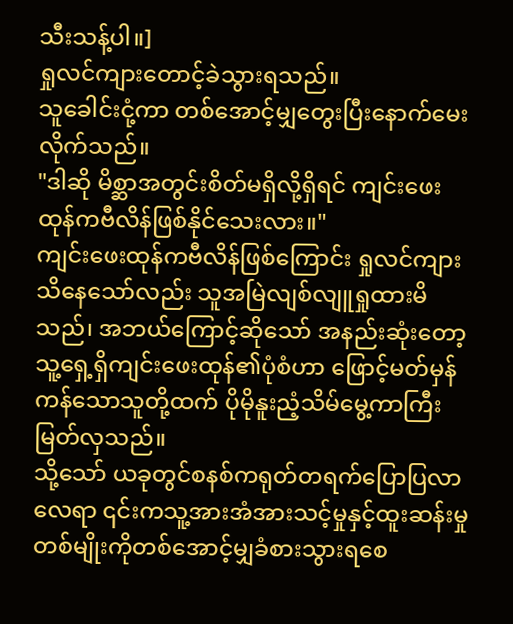သီးသန့်ပါ။]
ရှုလင်ကျားတောင့်ခဲသွားရသည်။
သူခေါင်းငုံ့ကာ တစ်အောင့်မျှတွေးပြီးနောက်မေးလိုက်သည်။
"ဒါဆို မိစ္ဆာအတွင်းစိတ်မရှိလို့ရှိရင် ကျင်းဖေးထုန်ကဗီလိန်ဖြစ်နိုင်သေးလား။"
ကျင်းဖေးထုန်ကဗီလိန်ဖြစ်ကြောင်း ရှုလင်ကျားသိနေသော်လည်း သူအမြဲလျစ်လျူရှုထားမိသည်၊ အဘယ်ကြောင့်ဆိုသော် အနည်းဆုံးတော့ သူ့ရှေ့ရှိကျင်းဖေးထုန်၏ပုံစံဟာ ဖြောင့်မတ်မှန်ကန်သောသူတို့ထက် ပိုမိုနူးညံ့သိမ်မွေ့ကာကြီးမြတ်လှသည်။
သို့သော် ယခုတွင်စနစ်ကရုတ်တရက်ပြောပြလာလေရာ ၎င်းကသူ့အားအံအားသင့်မှုနှင့်ထူးဆန်းမှုတစ်မျိုးကိုတစ်အောင့်မျှခံစားသွားရစေ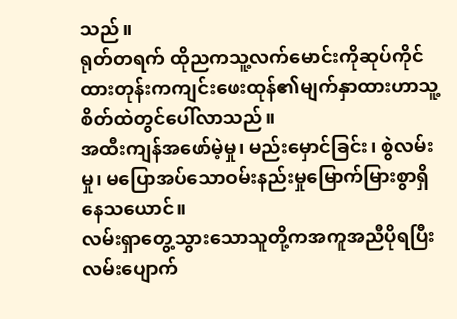သည်။
ရုတ်တရက် ထိုညကသူ့လက်မောင်းကိုဆုပ်ကိုင်ထားတုန်းကကျင်းဖေးထုန်၏မျက်နှာထားဟာသူ့စိတ်ထဲတွင်ပေါ်လာသည်။
အထီးကျန်အဖော်မဲ့မှု၊ မည်းမှောင်ခြင်း၊ စွဲလမ်းမှု၊ မပြောအပ်သောဝမ်းနည်းမှုမြောက်မြားစွာရှိနေသယောင်။
လမ်းရှာတွေ့သွားသောသူတို့ကအကူအညီပိုရပြီး လမ်းပျောက်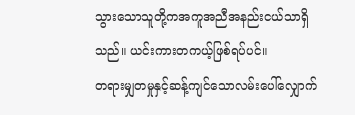သွားသောသူတို့ကအကူအညီအနည်းငယ်သာရှိသည်။ ယင်းကားတကယ့်ဖြစ်ရပ်ပင်။
တရားမျှတမှုနှင့်ဆန့်ကျင်သောလမ်းပေါ်လျှောက်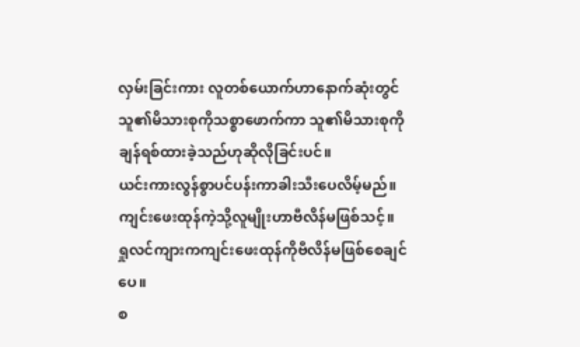လှမ်းခြင်းကား လူတစ်ယောက်ဟာနောက်ဆုံးတွင်သူ၏မိသားစုကိုသစ္စာဖောက်ကာ သူ၏မိသားစုကိုချန်ရစ်ထားခဲ့သည်ဟုဆိုလိုခြင်းပင်။
ယင်းကားလွန်စွာပင်ပန်းကာခါးသီးပေလိမ့်မည်။ ကျင်းဖေးထုန်ကဲ့သို့လူမျိုးဟာဗီလိန်မဖြစ်သင့်။
ရှုလင်ကျားကကျင်းဖေးထုန်ကိုဗီလိန်မဖြစ်စေချင်ပေ။
စ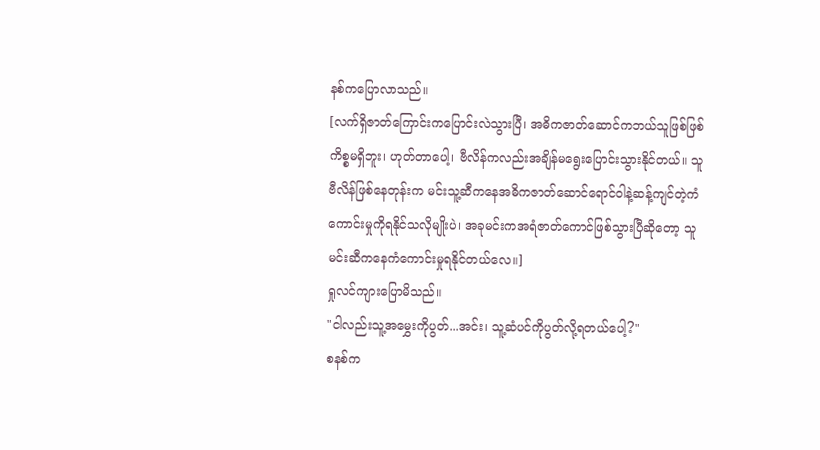နစ်ကပြောလာသည်။
[လက်ရှိဇာတ်ကြောင်းကပြောင်းလဲသွားပြီ၊ အဓိကဇာတ်ဆောင်ကဘယ်သူဖြစ်ဖြစ်ကိစ္စမရှိဘူး၊ ဟုတ်တာပေါ့၊ ဗီလိန်ကလည်းအချိန်မရွေးပြောင်းသွားနိုင်တယ်။ သူဗီလိန်ဖြစ်နေတုန်းက မင်းသူ့ဆီကနေအဓိကဇာတ်ဆောင်ရောင်ဝါနဲ့ဆန့်ကျင်တဲ့ကံကောင်းမှုကိုရနိုင်သလိုမျိုးပဲ၊ အခုမင်းကအရံဇာတ်ကောင်ဖြစ်သွားပြီဆိုတော့ သူမင်းဆီကနေကံကောင်းမှုရနိုင်တယ်လေ။]
ရှုလင်ကျားပြောမိသည်။
"ငါလည်းသူ့အမွှေးကိုပွတ်...အင်း၊ သူ့ဆံပင်ကိုပွတ်လို့ရတယ်ပေါ့?"
စနစ်က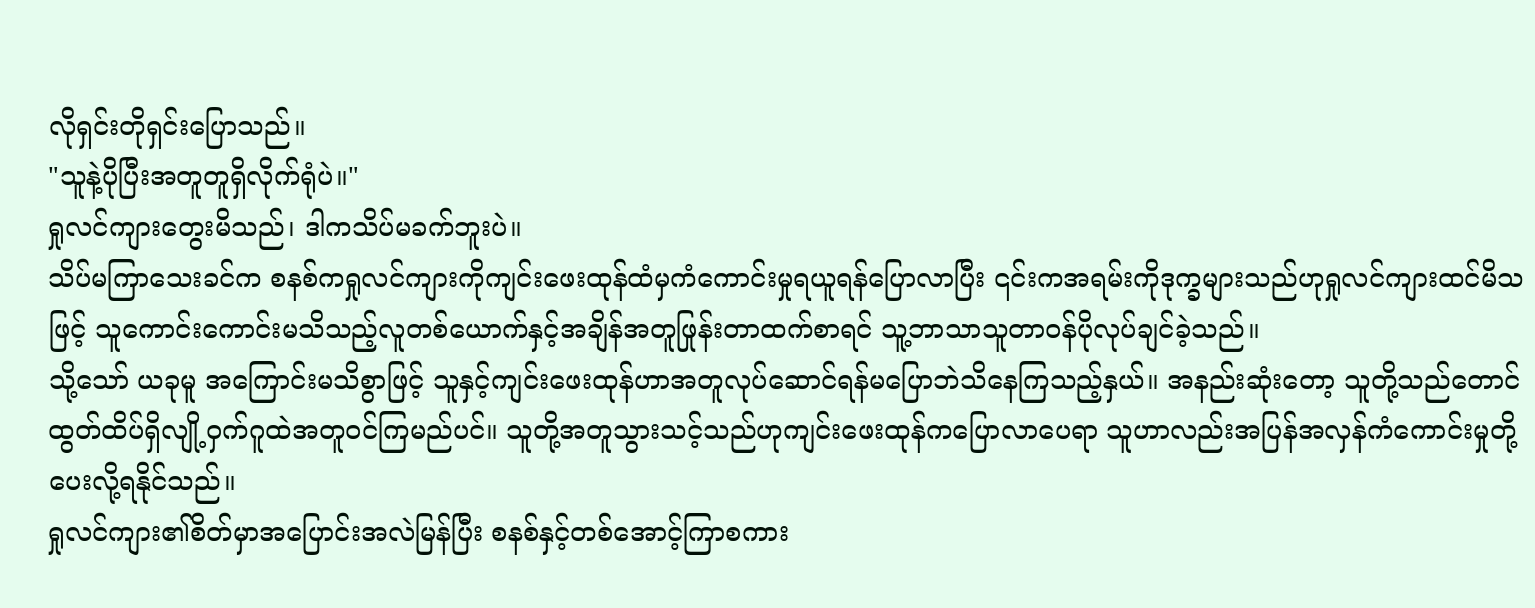လိုရှင်းတိုရှင်းပြောသည်။
"သူနဲ့ပိုပြီးအတူတူရှိလိုက်ရုံပဲ။"
ရှုလင်ကျားတွေးမိသည်၊ ဒါကသိပ်မခက်ဘူးပဲ။
သိပ်မကြာသေးခင်က စနစ်ကရှုလင်ကျားကိုကျင်းဖေးထုန်ထံမှကံကောင်းမှုရယူရန်ပြောလာပြီး ၎င်းကအရမ်းကိုဒုက္ခများသည်ဟုရှုလင်ကျားထင်မိသဖြင့် သူကောင်းကောင်းမသိသည့်လူတစ်ယောက်နှင့်အချိန်အတူဖြုန်းတာထက်စာရင် သူ့ဘာသာသူတာဝန်ပိုလုပ်ချင်ခဲ့သည်။
သို့သော် ယခုမူ အကြောင်းမသိစွာဖြင့် သူနှင့်ကျင်းဖေးထုန်ဟာအတူလုပ်ဆောင်ရန်မပြောဘဲသိနေကြသည့်နှယ်။ အနည်းဆုံးတော့ သူတို့သည်တောင်ထွတ်ထိပ်ရှိလျို့ဝှက်ဂူထဲအတူဝင်ကြမည်ပင်။ သူတို့အတူသွားသင့်သည်ဟုကျင်းဖေးထုန်ကပြောလာပေရာ သူဟာလည်းအပြန်အလှန်ကံကောင်းမှုတို့ပေးလို့ရနိုင်သည်။
ရှုလင်ကျား၏စိတ်မှာအပြောင်းအလဲမြန်ပြီး စနစ်နှင့်တစ်အောင့်ကြာစကား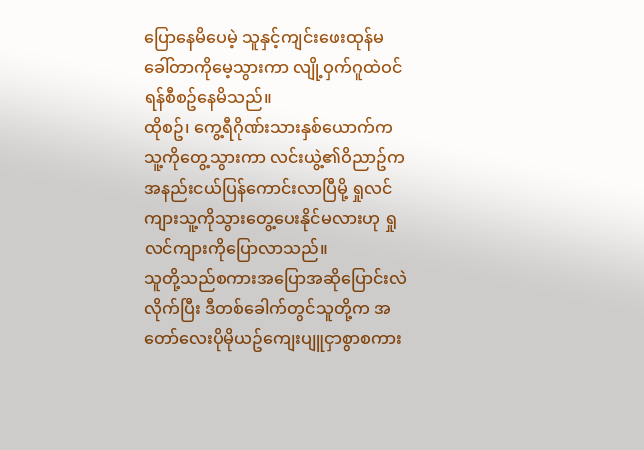ပြောနေမိပေမဲ့ သူနှင့်ကျင်းဖေးထုန်မခေါ်တာကိုမေ့သွားကာ လျို့ဝှက်ဂူထဲဝင်ရန်စီစဥ်နေမိသည်။
ထိုစဥ်၊ ကွေ့ရီဂိုဏ်းသားနှစ်ယောက်ကသူ့ကိုတွေ့သွားကာ လင်းယွဲ့၏ဝိညာဥ်ကအနည်းငယ်ပြန်ကောင်းလာပြီမို့ ရှုလင်ကျားသူ့ကိုသွားတွေ့ပေးနိုင်မလားဟု ရှုလင်ကျားကိုပြောလာသည်။
သူတို့သည်စကားအပြောအဆိုပြောင်းလဲလိုက်ပြီး ဒီတစ်ခေါက်တွင်သူတို့က အတော်လေးပိုမိုယဥ်ကျေးပျူငှာစွာစကား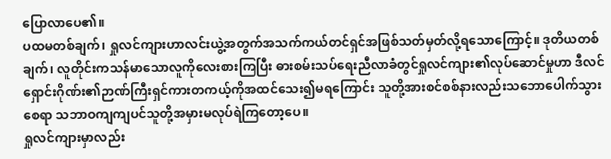ပြောလာပေ၏။
ပထမတစ်ချက်၊ ရှုလင်ကျားဟာလင်းယွဲ့အတွက်အသက်ကယ်တင်ရှင်အဖြစ်သတ်မှတ်လို့ရသောကြောင့်။ ဒုတိယတစ်ချက်၊ လူတိုင်းကသန်မာသောလူကိုလေးစားကြပြီး ဓားစမ်းသပ်ရေးညီလာခံတွင်ရှုလင်ကျား၏လုပ်ဆောင်မှုဟာ ဒီလင်ရှောင်းဂိုဏ်း၏ဉာဏ်ကြီးရှင်ကားတကယ့်ကိုအထင်သေး၍မရကြောင်း သူတို့အားစင်စစ်နားလည်းသဘောပေါက်သွားစေရာ သဘာဝကျကျပင်သူတို့အမှားမလုပ်ရဲကြတော့ပေ။
ရှုလင်ကျားမှာလည်း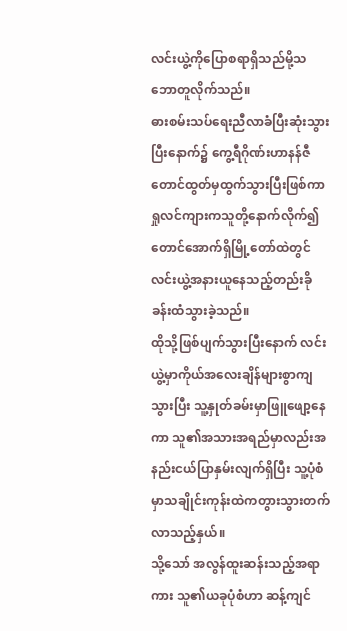လင်းယွဲ့ကိုပြောစရာရှိသည်မို့သဘောတူလိုက်သည်။
ဓားစမ်းသပ်ရေးညီလာခံပြီးဆုံးသွားပြီးနောက်၌ ကွေ့ရီဂိုဏ်းဟာနန်ဇီတောင်ထွတ်မှထွက်သွားပြီးဖြစ်ကာ ရှုလင်ကျားကသူတို့နောက်လိုက်၍ တောင်အောက်ရှိမြို့တော်ထဲတွင်လင်းယွဲ့အနားယူနေသည့်တည်းခိုခန်းထံသွားခဲ့သည်။
ထိုသို့ဖြစ်ပျက်သွားပြီးနောက် လင်းယွဲ့မှာကိုယ်အလေးချိန်များစွာကျသွားပြီး သူ့နှုတ်ခမ်းမှာဖြူဖျော့နေကာ သူ၏အသားအရည်မှာလည်းအနည်းငယ်ပြာနှမ်းလျက်ရှိပြီး သူ့ပုံစံမှာသချိုင်းကုန်းထဲကတွားသွားတက်လာသည့်နှယ်။
သို့သော် အလွန်ထူးဆန်းသည့်အရာကား သူ၏ယခုပုံစံဟာ ဆန့်ကျင်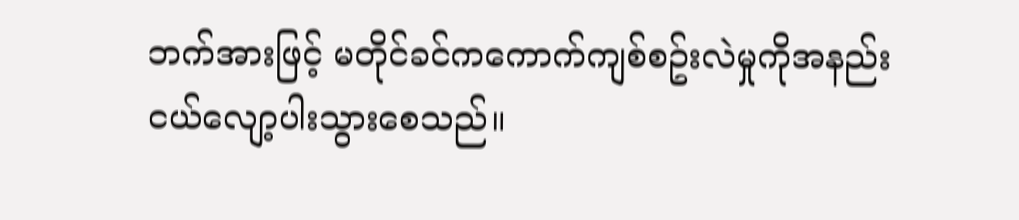ဘက်အားဖြင့် မတိုင်ခင်ကကောက်ကျစ်စဥ်းလဲမှုကိုအနည်းငယ်လျော့ပါးသွားစေသည်။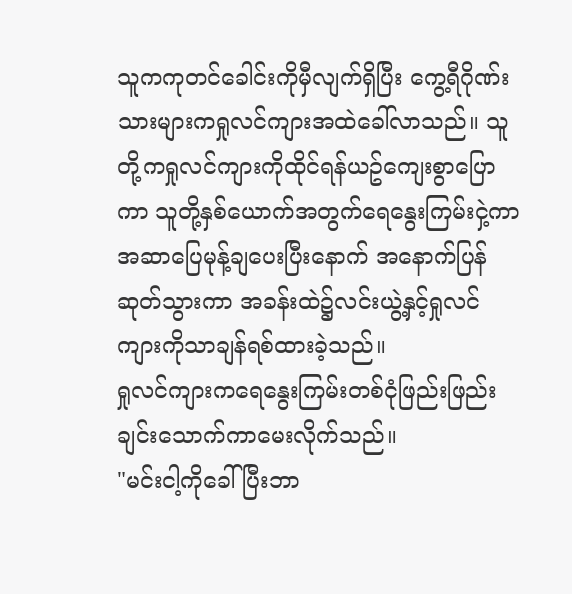သူကကုတင်ခေါင်းကိုမှီလျက်ရှိပြီး ကွေ့ရီဂိုဏ်းသားများကရှုလင်ကျားအထဲခေါ်လာသည်။ သူတို့ကရှုလင်ကျားကိုထိုင်ရန်ယဥ်ကျေးစွာပြောကာ သူတို့နှစ်ယောက်အတွက်ရေနွေးကြမ်းငှဲ့ကာအဆာပြေမုန့်ချပေးပြီးနောက် အနောက်ပြန်ဆုတ်သွားကာ အခန်းထဲ၌လင်းယွဲ့နှင့်ရှုလင်ကျားကိုသာချန်ရစ်ထားခဲ့သည်။
ရှုလင်ကျားကရေနွေးကြမ်းတစ်ငုံဖြည်းဖြည်းချင်းသောက်ကာမေးလိုက်သည်။
"မင်းငါ့ကိုခေါ်ပြီးဘာ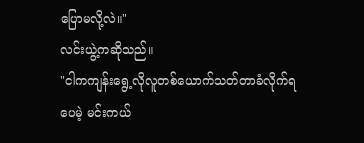ပြောမလို့လဲ။"
လင်းယွဲ့ကဆိုသည်။
"ငါကကျန်းရွေ့လိုလူတစ်ယောက်သတ်တာခံလိုက်ရပေမဲ့ မင်းကယ်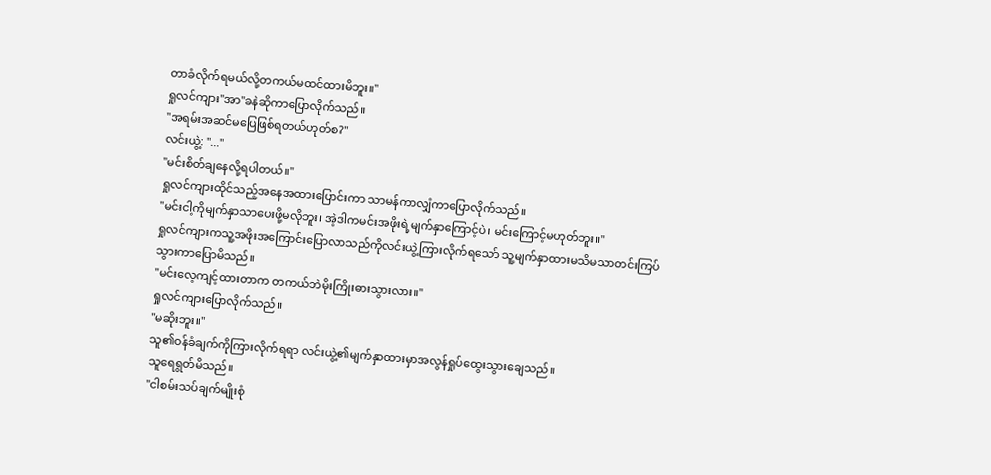တာခံလိုက်ရမယ်လို့တကယ်မထင်ထားမိဘူး။"
ရှုလင်ကျား"အာ"ခနဲဆိုကာပြောလိုက်သည်။
"အရမ်းအဆင်မပြေဖြစ်ရတယ်ဟုတ်စ?"
လင်းယွဲ့: "..."
"မင်းစိတ်ချနေလို့ရပါတယ်။"
ရှုလင်ကျားထိုင်သည့်အနေအထားပြောင်းကာ သာမန်ကာလျှံကာပြောလိုက်သည်။
"မင်းငါ့ကိုမျက်နှာသာပေးဖို့မလိုဘူး၊ အဲ့ဒါကမင်းအဖိုးရဲ့မျက်နှာကြောင့်ပဲ၊ မင်းကြောင့်မဟုတ်ဘူး။"
ရှုလင်ကျားကသူ့အဖိုးအကြောင်းပြောလာသည်ကိုလင်းယွဲ့ကြားလိုက်ရသော် သူ့မျက်နှာထားမသိမသာတင်းကြပ်သွားကာပြောမိသည်။
"မင်းလေ့ကျင့်ထားတာက တကယ်ဘဲမိုးကြိုးဓားသွားလား။"
ရှုလင်ကျားပြောလိုက်သည်။
"မဆိုးဘူး။"
သူ၏ဝန်ခံချက်ကိုကြားလိုက်ရရာ လင်းယွဲ့၏မျက်နှာထားမှာအလွန်ရှုပ်ထွေးသွားချေသည်။
သူရေရွတ်မိသည်။
"ငါစမ်းသပ်ချက်မျိုးစုံ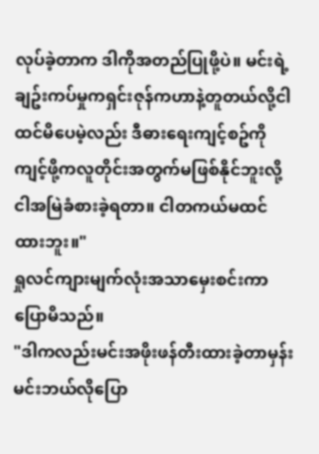လုပ်ခဲ့တာက ဒါကိုအတည်ပြုဖို့ပဲ။ မင်းရဲ့ချဥ်းကပ်မှုကရှင်းဇုန်ကဟာနဲ့တူတယ်လို့ငါထင်မိပေမဲ့လည်း ဒီဓားရေးကျင့်စဥ်ကိုကျင့်ဖို့ကလူတိုင်းအတွက်မဖြစ်နိုင်ဘူးလို့ငါအမြဲခံစားခဲ့ရတာ။ ငါတကယ်မထင်ထားဘူး။"
ရှုလင်ကျားမျက်လုံးအသာမှေးစင်းကာပြောမိသည်။
"ဒါကလည်းမင်းအဖိုးဖန်တီးထားခဲ့တာမှန်းမင်းဘယ်လိုပြော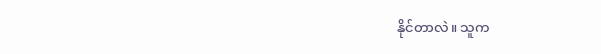နိုင်တာလဲ။ သူက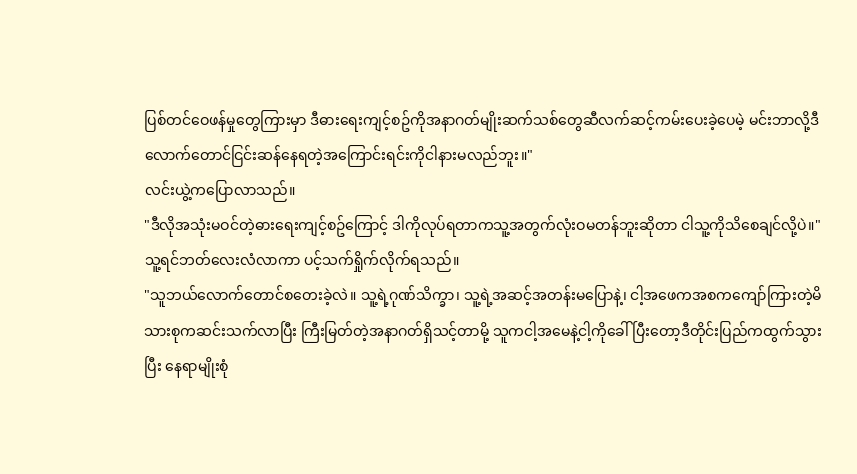ပြစ်တင်ဝေဖန်မှုတွေကြားမှာ ဒီဓားရေးကျင့်စဥ်ကိုအနာဂတ်မျိုးဆက်သစ်တွေဆီလက်ဆင့်ကမ်းပေးခဲ့ပေမဲ့ မင်းဘာလို့ဒီလောက်တောင်ငြင်းဆန်နေရတဲ့အကြောင်းရင်းကိုငါနားမလည်ဘူး။"
လင်းယွဲ့ကပြောလာသည်။
"ဒီလိုအသုံးမဝင်တဲ့ဓားရေးကျင့်စဥ်ကြောင့် ဒါကိုလုပ်ရတာကသူ့အတွက်လုံးဝမတန်ဘူးဆိုတာ ငါသူ့ကိုသိစေချင်လို့ပဲ။"
သူ့ရင်ဘတ်လေးလံလာကာ ပင့်သက်ရှိုက်လိုက်ရသည်။
"သူဘယ်လောက်တောင်စတေးခဲ့လဲ။ သူ့ရဲ့ဂုဏ်သိက္ခာ၊ သူ့ရဲ့အဆင့်အတန်းမပြောနဲ့၊ ငါ့အဖေကအစကကျော်ကြားတဲ့မိသားစုကဆင်းသက်လာပြီး ကြီးမြတ်တဲ့အနာဂတ်ရှိသင့်တာမို့ သူကငါ့အမေနဲ့ငါ့ကိုခေါ်ပြီးတော့ဒီတိုင်းပြည်ကထွက်သွားပြီး နေရာမျိုးစုံ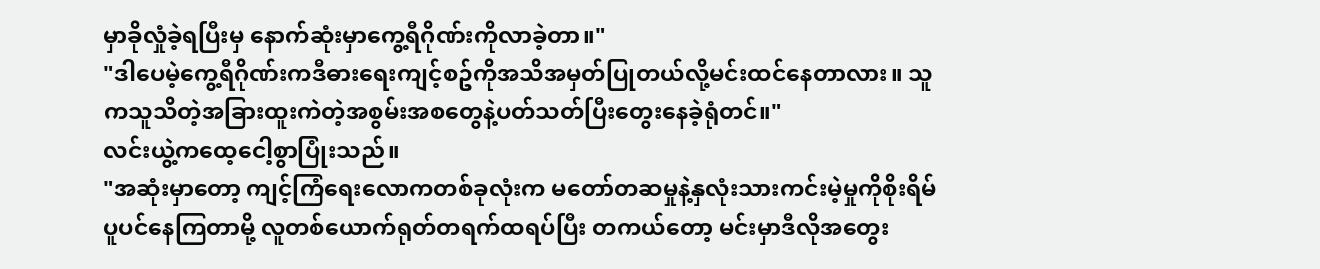မှာခိုလှုံခဲ့ရပြီးမှ နောက်ဆုံးမှာကွေ့ရီဂိုဏ်းကိုလာခဲ့တာ။"
"ဒါပေမဲ့ကွေ့ရီဂိုဏ်းကဒီဓားရေးကျင့်စဥ်ကိုအသိအမှတ်ပြုတယ်လို့မင်းထင်နေတာလား။ သူကသူသိတဲ့အခြားထူးကဲတဲ့အစွမ်းအစတွေနဲ့ပတ်သတ်ပြီးတွေးနေခဲ့ရုံတင်။"
လင်းယွဲ့ကထေ့ငေါ့စွာပြုံးသည်။
"အဆုံးမှာတော့ ကျင့်ကြံရေးလောကတစ်ခုလုံးက မတော်တဆမှုနဲ့နှလုံးသားကင်းမဲ့မှုကိုစိုးရိမ်ပူပင်နေကြတာမို့ လူတစ်ယောက်ရုတ်တရက်ထရပ်ပြီး တကယ်တော့ မင်းမှာဒီလိုအတွေး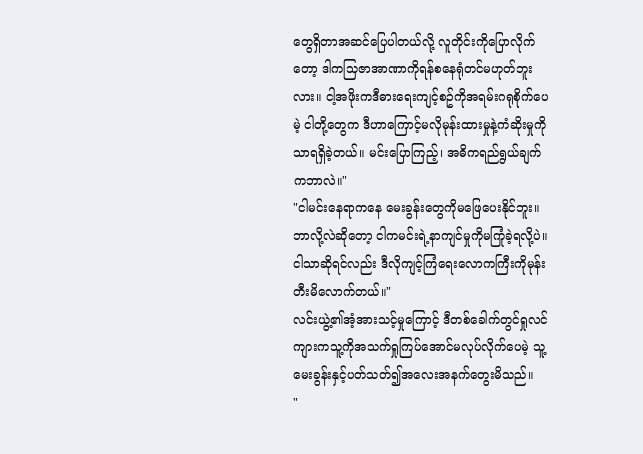တွေရှိတာအဆင်ပြေပါတယ်လို့ လူတိုင်းကိုပြောလိုက်တော့ ဒါကသြဇာအာဏာကိုရန်စနေရုံတင်မဟုတ်ဘူးလား။ ငါ့အဖိုးကဒီဓားရေးကျင့်စဥ်ကိုအရမ်းဂရုစိုက်ပေမဲ့ ငါတို့တွေက ဒီဟာကြောင့်မလိုမုန်းထားမှုနဲ့ကံဆိုးမှုကိုသာရရှိခဲ့တယ်။ မင်းပြောကြည့်၊ အဓိကရည်ရွယ်ချက်ကဘာလဲ။"
"ငါမင်းနေရာကနေ မေးခွန်းတွေကိုမဖြေပေးနိုင်ဘူး။ ဘာလို့လဲဆိုတော့ ငါကမင်းရဲ့နာကျင်မှုကိုမကြုံခဲ့ရလို့ပဲ။ ငါသာဆိုရင်လည်း ဒီလိုကျင့်ကြံရေးလောကကြီးကိုမုန်းတီးမိလောက်တယ်။"
လင်းယွဲ့၏အံ့အားသင့်မှုကြောင့် ဒီတစ်ခေါက်တွင်ရှုလင်ကျားကသူ့ကိုအသက်ရှုကြပ်အောင်မလုပ်လိုက်ပေမဲ့ သူ့မေးခွန်းနှင့်ပတ်သတ်၍အလေးအနက်တွေးမိသည်။
"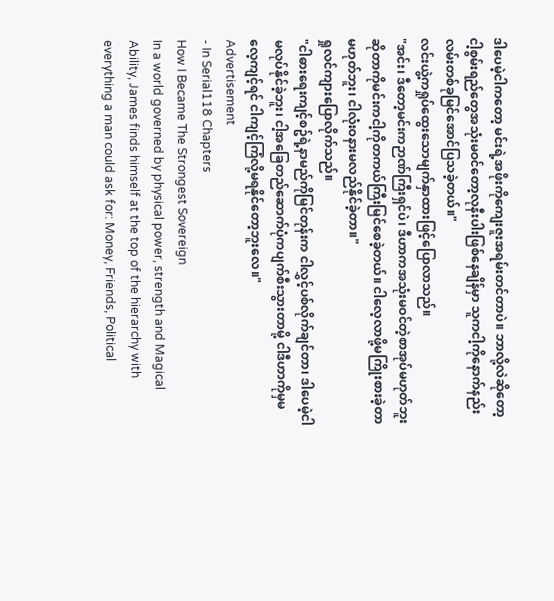ဒါပေမဲ့ငါကတော့ မင်းရဲ့အဖိုးကိုကျေးဇူးအရမ်းတင်တာပဲ။ ဘာလို့လဲဆိုတော့ ငါ့စွမ်းရည်တွေအသုံးမဝင်တော့လုနီးပါးဖြစ်နေချိန်မှာ သူကငါ့ကိုနောက်နည်းလမ်းတစ်ခုမြင်အောင်ပြသခဲ့တယ်။"
လင်းယွဲ့ကရှုပ်ထွေးသောမျက်နှာထားဖြင့်ပြောလာသည်။
"အင်း၊ ဒီတော့မင်းကဉာဏ်ကြီးရှင်ပဲ၊ ဒီဟာကအသုံးမဝင်တဲ့စာအုပ်မဟုတ်ဘူးဆိုတာကိုမင်းကငါ့ကိုတကယ်ကြီးမြင်စေခဲ့တယ်။ ငါလေ့လာဖို့မကြိုးစားခဲ့တာမဟုတ်ဘူး၊ ငါလုံးဝနားမလည်နိုင်ခဲ့တာ။"
ရှုလင်ကျားပြောလိုက်သည်။
"ငါဓားရေးကျင့်စဥ်ရဲ့နာမည်ကိုမြင်တုန်းက ငါလွှင့်ပစ်လိုက်ချင်တာ၊ ဒါပေမဲ့ငါမလုပ်နိုင်ခဲ့ဘူး၊ ငါ့အခြေတည်ဆောက်ပုံကပျက်စီးသွားတာမို့ ငါဒီဟာကိုမှမလေ့ကျင့်ရင် ငါကျင့်ကြံလို့မရနိုင်တော့ဘူးလေ။"
Advertisement
- In Serial118 Chapters
How I Became The Strongest Sovereign
In a world governed by physical power, strength and Magical Ability, James finds himself at the top of the hierarchy with everything a man could ask for: Money, Friends, Political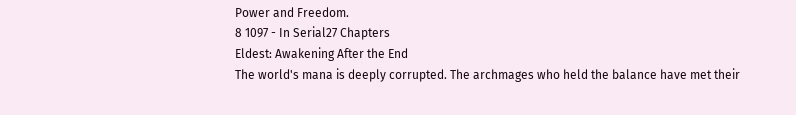Power and Freedom.
8 1097 - In Serial27 Chapters
Eldest: Awakening After the End
The world's mana is deeply corrupted. The archmages who held the balance have met their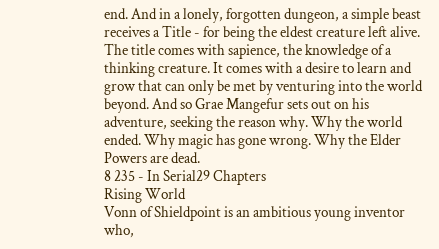end. And in a lonely, forgotten dungeon, a simple beast receives a Title - for being the eldest creature left alive. The title comes with sapience, the knowledge of a thinking creature. It comes with a desire to learn and grow that can only be met by venturing into the world beyond. And so Grae Mangefur sets out on his adventure, seeking the reason why. Why the world ended. Why magic has gone wrong. Why the Elder Powers are dead.
8 235 - In Serial29 Chapters
Rising World
Vonn of Shieldpoint is an ambitious young inventor who,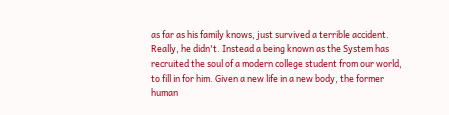as far as his family knows, just survived a terrible accident. Really, he didn't. Instead a being known as the System has recruited the soul of a modern college student from our world, to fill in for him. Given a new life in a new body, the former human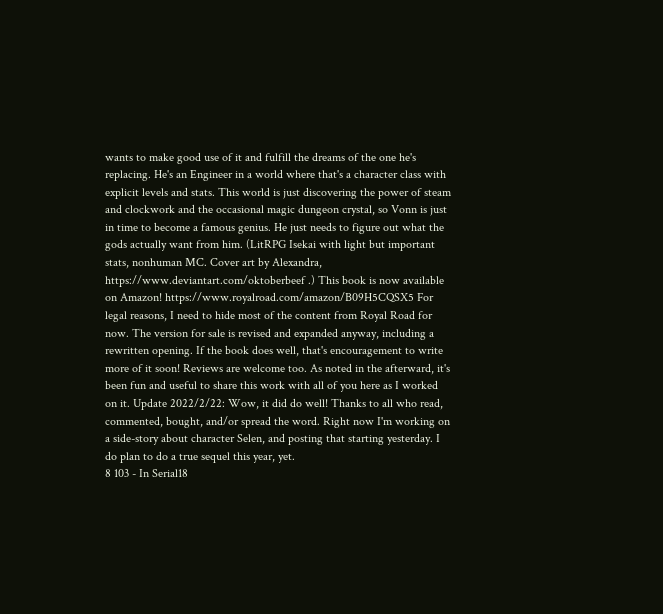wants to make good use of it and fulfill the dreams of the one he's replacing. He's an Engineer in a world where that's a character class with explicit levels and stats. This world is just discovering the power of steam and clockwork and the occasional magic dungeon crystal, so Vonn is just in time to become a famous genius. He just needs to figure out what the gods actually want from him. (LitRPG Isekai with light but important stats, nonhuman MC. Cover art by Alexandra, https://www.deviantart.com/oktoberbeef .) This book is now available on Amazon! https://www.royalroad.com/amazon/B09H5CQSX5 For legal reasons, I need to hide most of the content from Royal Road for now. The version for sale is revised and expanded anyway, including a rewritten opening. If the book does well, that's encouragement to write more of it soon! Reviews are welcome too. As noted in the afterward, it's been fun and useful to share this work with all of you here as I worked on it. Update 2022/2/22: Wow, it did do well! Thanks to all who read, commented, bought, and/or spread the word. Right now I'm working on a side-story about character Selen, and posting that starting yesterday. I do plan to do a true sequel this year, yet.
8 103 - In Serial18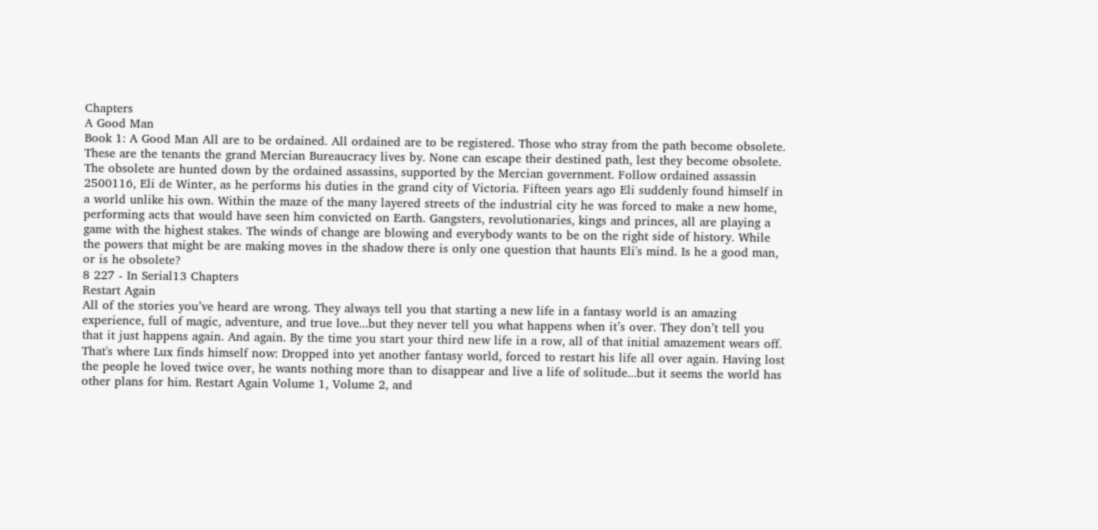Chapters
A Good Man
Book 1: A Good Man All are to be ordained. All ordained are to be registered. Those who stray from the path become obsolete. These are the tenants the grand Mercian Bureaucracy lives by. None can escape their destined path, lest they become obsolete. The obsolete are hunted down by the ordained assassins, supported by the Mercian government. Follow ordained assassin 2500116, Eli de Winter, as he performs his duties in the grand city of Victoria. Fifteen years ago Eli suddenly found himself in a world unlike his own. Within the maze of the many layered streets of the industrial city he was forced to make a new home, performing acts that would have seen him convicted on Earth. Gangsters, revolutionaries, kings and princes, all are playing a game with the highest stakes. The winds of change are blowing and everybody wants to be on the right side of history. While the powers that might be are making moves in the shadow there is only one question that haunts Eli's mind. Is he a good man, or is he obsolete?
8 227 - In Serial13 Chapters
Restart Again
All of the stories you’ve heard are wrong. They always tell you that starting a new life in a fantasy world is an amazing experience, full of magic, adventure, and true love...but they never tell you what happens when it’s over. They don’t tell you that it just happens again. And again. By the time you start your third new life in a row, all of that initial amazement wears off. That's where Lux finds himself now: Dropped into yet another fantasy world, forced to restart his life all over again. Having lost the people he loved twice over, he wants nothing more than to disappear and live a life of solitude...but it seems the world has other plans for him. Restart Again Volume 1, Volume 2, and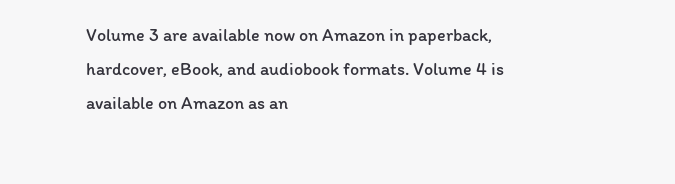Volume 3 are available now on Amazon in paperback, hardcover, eBook, and audiobook formats. Volume 4 is available on Amazon as an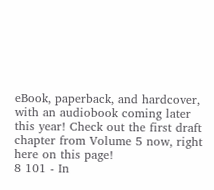eBook, paperback, and hardcover, with an audiobook coming later this year! Check out the first draft chapter from Volume 5 now, right here on this page!
8 101 - In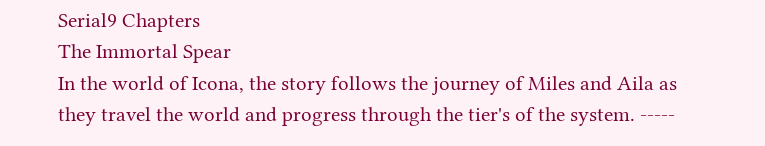Serial9 Chapters
The Immortal Spear
In the world of Icona, the story follows the journey of Miles and Aila as they travel the world and progress through the tier's of the system. -----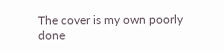The cover is my own poorly done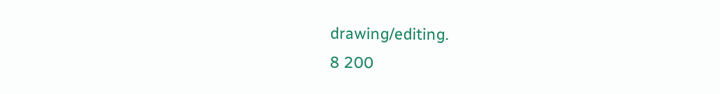drawing/editing.
8 200